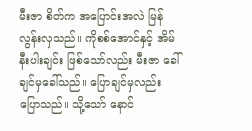မီးဇာ စိတ်က အပြောင်းအလဲ မြန်လွန်းလှသည်။ ကိုစစ်အောင်နှင့် အိမ်နီးပါးချင်း ဖြစ်သော်လည်း မီးဇာ ခေါ်ချင်မှခေါ်သည်။ ပြောချင်မှလည်း ပြောသည်။ သို့သော် နောင်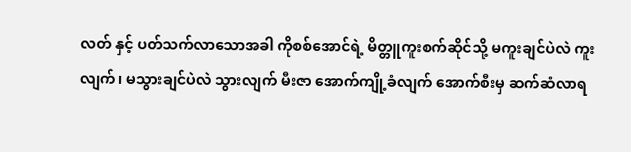လတ် နှင့် ပတ်သက်လာသောအခါ ကိုစစ်အောင်ရဲ့ မိတ္တူကူးစက်ဆိုင်သို့ မကူးချင်ပဲလဲ ကူးလျက်၊ မသွားချင်ပဲလဲ သွားလျက် မီးဇာ အောက်ကျို့ခံလျက် အောက်စီးမှ ဆက်ဆံလာရ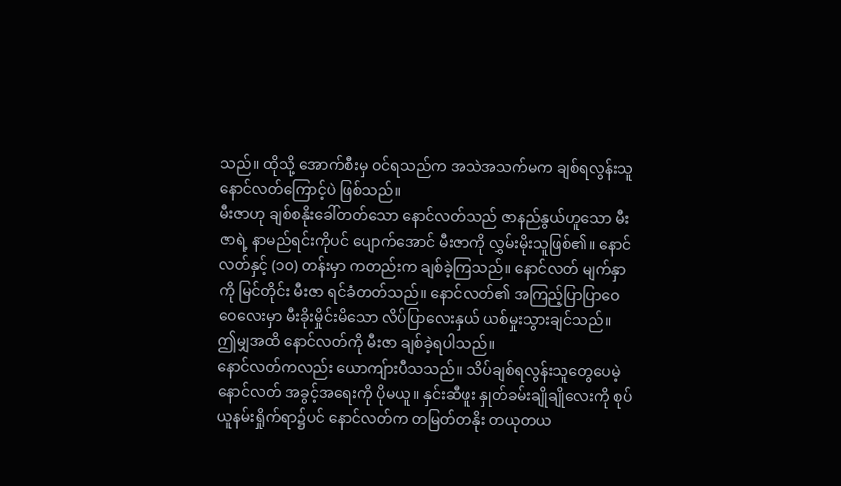သည်။ ထိုသို့ အောက်စီးမှ ဝင်ရသည်က အသဲအသက်မက ချစ်ရလွန်းသူ နောင်လတ်ကြောင့်ပဲ ဖြစ်သည်။
မီးဇာဟု ချစ်စနိုးခေါ်တတ်သော နောင်လတ်သည် ဇာနည်နွယ်ဟူသော မီးဇာရဲ့ နာမည်ရင်းကိုပင် ပျောက်အောင် မီးဇာကို လွှမ်းမိုးသူဖြစ်၏။ နောင်လတ်နှင့် (၁၀) တန်းမှာ ကတည်းက ချစ်ခဲ့ကြသည်။ နောင်လတ် မျက်နှာကို မြင်တိုင်း မီးဇာ ရင်ခံတတ်သည်။ နောင်လတ်၏ အကြည့်ပြာပြာဝေဝေလေးမှာ မီးခိုးမှိုင်းမိသော လိပ်ပြာလေးနှယ် ယစ်မှုးသွားချင်သည်။ ဤမျှအထိ နောင်လတ်ကို မီးဇာ ချစ်ခဲ့ရပါသည်။
နောင်လတ်ကလည်း ယောကျ်ားပီသသည်။ သိပ်ချစ်ရလွန်းသူတွေပေမဲ့ နောင်လတ် အခွင့်အရေးကို ပိုမယူ။ နှင်းဆီဖူး နှုတ်ခမ်းချိုချိုလေးကို စုပ်ယူနမ်းရှိုက်ရာ၌ပင် နောင်လတ်က တမြတ်တနိုး တယုတယ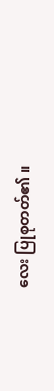လေး ပြုစုတတ်၏ ။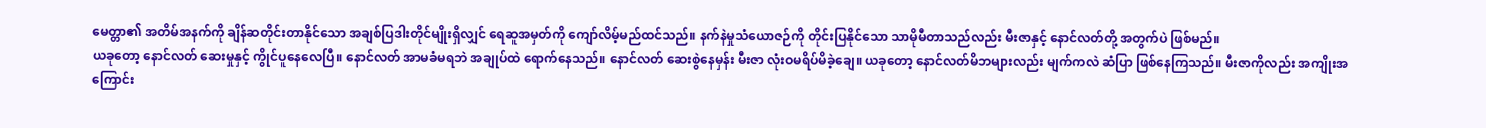မေတ္တာ၏ အတိမ်အနက်ကို ချိန်ဆတိုင်းတာနိုင်သော အချစ်ပြဒါးတိုင်မျိုးရှိလျှင် ရေဆူအမှတ်ကို ကျော်လိမ့်မည်ထင်သည်။ နက်နဲမှုသံယောဇဉ်ကို တိုင်းပြနိုင်သော သာမိုမီတာသည်လည်း မီးဇာနှင့် နောင်လတ်တို့ အတွက်ပဲ ဖြစ်မည်။
ယခုတော့ နောင်လတ် ဆေးမှုနှင့် ကွိုင်ပူနေလေပြီ။ နောင်လတ် အာမခံမရဘဲ အချုပ်ထဲ ရောက်နေသည်။ နောင်လတ် ဆေးစွဲနေမှန်း မီးဇာ လုံးဝမရိပ်မိခဲ့ချေ။ ယခုတော့ နောင်လတ်မိဘများလည်း မျက်ကလဲ ဆံပြာ ဖြစ်နေကြသည်။ မီးဇာကိုလည်း အကျိုးအကြောင်း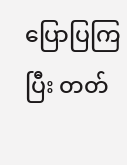ပြောပြကြပြီး တတ်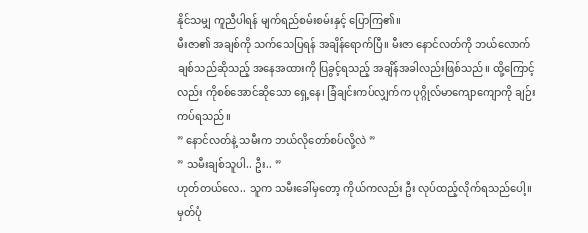နိုင်သမျှ ကူညီပါရန် မျက်ရည်စမ်းစမ်းနှင့် ပြောကြ၏။
မီးဇာ၏ အချစ်ကို သက်သေပြရန် အချိန်ရောက်ပြီ။ မီးဇာ နောင်လတ်ကို ဘယ်လောက်ချစ်သည်ဆိုသည့် အနေအထားကို ပြခွင့်ရသည့် အချိန်အခါလည်းဖြစ်သည်။ ထို့ကြောင့်လည်း ကိုစစ်အောင်ဆိုသော ရှေ့နေ၊ ခြံချင်းကပ်လျှက်က ပုဂ္ဂိုလ်မာကျောကျောကို ချဉ်းကပ်ရသည်။
” နောင်လတ်နဲ့ သမီးက ဘယ်လိုတော်စပ်လို့လဲ ”
” သမီးချစ်သူပါ.. ဦး.. ”
ဟုတ်တယ်လေ.. သူက သမီးခေါ်မှတော့ ကိုယ်ကလည်း ဦး လုပ်ထည့်လိုက်ရသည်ပေါ့။ မှတ်ပုံ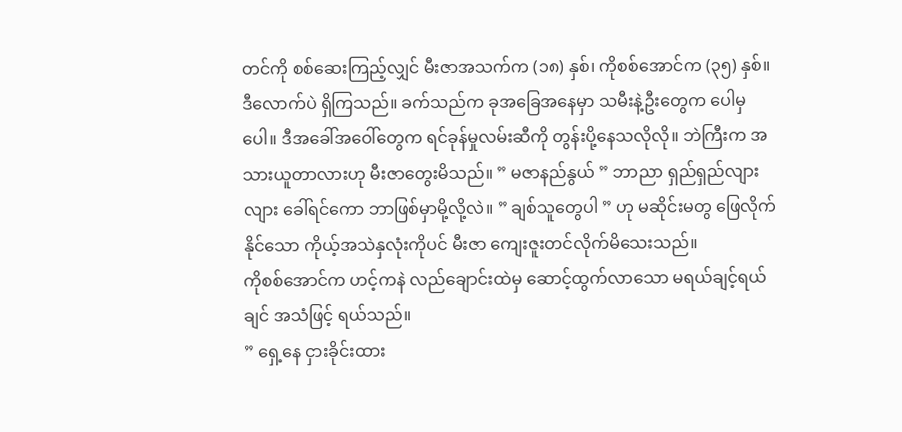တင်ကို စစ်ဆေးကြည့်လျှင် မီးဇာအသက်က (၁၈) နှစ်၊ ကိုစစ်အောင်က (၃၅) နှစ်။ ဒီလောက်ပဲ ရှိကြသည်။ ခက်သည်က ခုအခြေအနေမှာ သမီးနဲ့ဦးတွေက ပေါမှပေါ။ ဒီအခေါ်အဝေါ်တွေက ရင်ခုန်မှုလမ်းဆီကို တွန်းပို့နေသလိုလို။ ဘဲကြီးက အသားယူတာလားဟု မီးဇာတွေးမိသည်။ ” မဇာနည်နွယ် ” ဘာညာ ရှည်ရှည်လျားလျား ခေါ်ရင်ကော ဘာဖြစ်မှာမို့လို့လဲ။ ” ချစ်သူတွေပါ ” ဟု မဆိုင်းမတွ ဖြေလိုက်နိုင်သော ကိုယ့်အသဲနှလုံးကိုပင် မီးဇာ ကျေးဇူးတင်လိုက်မိသေးသည်။
ကိုစစ်အောင်က ဟင့်ကနဲ လည်ချောင်းထဲမှ ဆောင့်ထွက်လာသော မရယ်ချင့်ရယ်ချင် အသံဖြင့် ရယ်သည်။
” ရှေ့နေ ငှားခိုင်းထား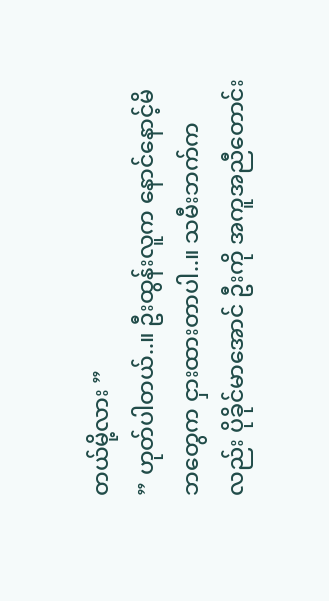တယ်မို့လား ”
” ဟုတ်ပါတယ်..။ ဦးထွန်းလူက နောင်နောင့်မိဘတွေက ငှားထားတာပါ..။ သမီးဘက်ကလည်း ပိုခိုင်မာအောင် ဦးကို အကူအညီတောင်း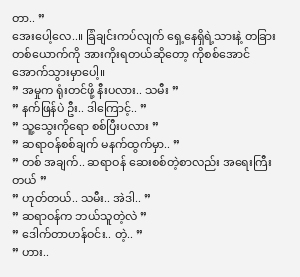တာ.. ”
အေးပေါ့လေ..။ ခြံချင်းကပ်လျက် ရှေ့နေရှိရဲ့သားနဲ့ တခြားတစ်ယောက်ကို အားကိုးရတယ်ဆိုတော့ ကိုစစ်အောင် အောက်သွားမှာပေါ့။
” အမှုက ရုံးတင်ဖို့ နီးပလား.. သမီး ”
” နက်ဖြန်ပဲ ဦး.. ဒါကြောင့်.. ”
” သူ့သွေးကိုရော စစ်ပြီးပလား ”
” ဆရာဝန်စစ်ချက် မနက်ထွက်မှာ.. ”
” တစ် အချက်.. ဆရာဝန် ဆေးစစ်တဲ့စာလည်း အရေးကြီးတယ် ”
” ဟုတ်တယ်.. သမီး.. အဲဒါ.. ”
” ဆရာဝန်က ဘယ်သူတဲ့လဲ ”
” ဒေါက်တာဟန်ဝင်း.. တဲ့.. ”
” ဟား..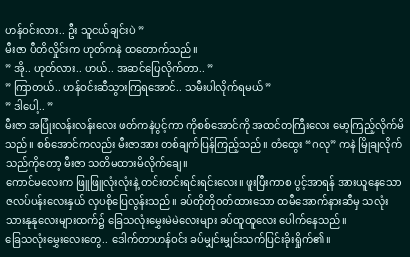ဟန်ဝင်းလား.. ဦး သူငယ်ချင်းပဲ ”
မီးဇာ ပီတိလှိုင်းက ဟုတ်ကနဲ ထတောက်သည်။
” အို.. ဟုတ်လား.. ဟယ်.. အဆင်ပြေလိုက်တာ.. ”
” ကြာတယ်.. ဟန်ဝင်းဆီသွားကြရအောင်.. သမီးပါလိုက်ရမယ် ”
” ဒါပေါ့.. ”
မီးဇာ အပြုံးလန်းလန်းလေး ဖတ်ကနဲပွင့်ကာ ကိုစစ်အောင်ကို အထင်တကြီးလေး မော့ကြည့်လိုက်မိသည်။ စစ်အောင်ကလည်း မီးဇာအား တစ်ချက်ပြန်ကြည့်သည်။ တံထွေး “ဂလု” ကနဲ မြိုချလိုက်သည်ကိုတော့ မီးဇာ သတိမထားမိလိုက်ချေ။
ကောင်မလေးက ဖြူဖြူလုံးလုံးနဲ့ တင်းတင်းရင်းရင်းလေး။ ဖူးပြီးကာစ ပွင့်အာရန် အားယူနေသော ဇလပ်ပန်းလေးနှယ် လှပစိုပြေလွန်းသည်။ ခပ်တိုတိုဝတ်ထားသော ထမီအောက်နားဆီမှ သလုံးသားနုနုလေးများထက်၌ ခြေသလုံးမွှေးမဲမဲလေးများ ခပ်ထူထူလေး ပေါက်နေသည်။
ခြေသလုံးမွှေးလေးတွေ.. ဒေါက်တာဟန်ဝင်း ခပ်မျှင်းမျှင်းသက်ပြင်းခိုးရှိုက်၏။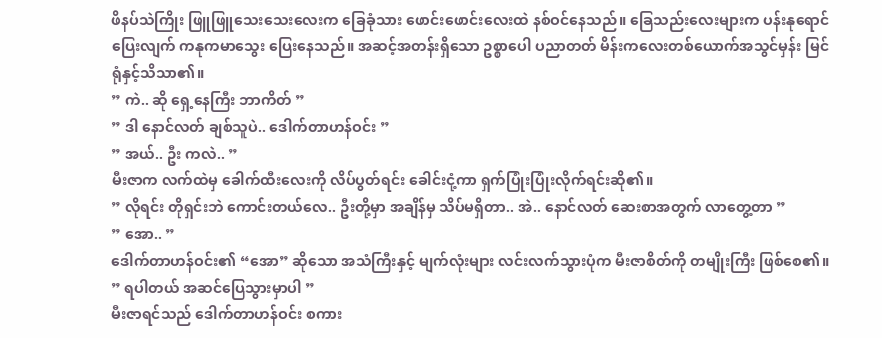ဖိနပ်သဲကြိုး ဖြူဖြူသေးသေးလေးက ခြေခုံသား ဖောင်းဖောင်းလေးထဲ နစ်ဝင်နေသည်။ ခြေသည်းလေးများက ပန်းနုရောင်ပြေးလျက် ကနုကမာသွေး ပြေးနေသည်။ အဆင့်အတန်းရှိသော ဥစ္စာပေါ ပညာတတ် မိန်းကလေးတစ်ယောက်အသွင်မှန်း မြင်ရုံနှင့်သိသာ၏။
” ကဲ.. ဆို ရှေ့နေကြီး ဘာကိတ် ”
” ဒါ နောင်လတ် ချစ်သူပဲ.. ဒေါက်တာဟန်ဝင်း ”
” အယ်.. ဦး ကလဲ.. ”
မီးဇာက လက်ထဲမှ ခေါက်ထီးလေးကို လိပ်ပွတ်ရင်း ခေါင်းငုံ့ကာ ရှက်ပြုံးပြုံးလိုက်ရင်းဆို၏။
” လိုရင်း တိုရှင်းဘဲ ကောင်းတယ်လေ.. ဦးတို့မှာ အချိန်မှ သိပ်မရှိတာ.. အဲ.. နောင်လတ် ဆေးစာအတွက် လာတွေ့တာ ”
” အော.. ”
ဒေါက်တာဟန်ဝင်း၏ “အော” ဆိုသော အသံကြီးနှင့် မျက်လုံးများ လင်းလက်သွားပုံက မီးဇာစိတ်ကို တမျိုးကြီး ဖြစ်စေ၏။
” ရပါတယ် အဆင်ပြေသွားမှာပါ ”
မီးဇာရင်သည် ဒေါက်တာဟန်ဝင်း စကား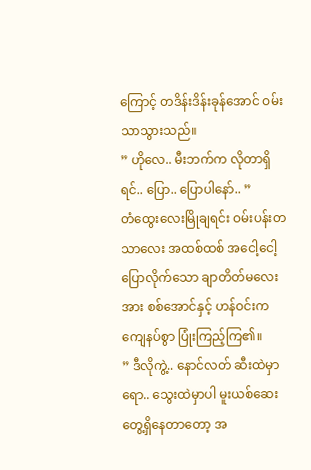ကြောင့် တဒိန်းဒိန်းခုန်အောင် ဝမ်းသာသွားသည်။
” ဟိုလေ.. မီးဘက်က လိုတာရှိရင်.. ပြော.. ပြောပါနော်.. ”
တံထွေးလေးမြိုချရင်း ဝမ်းပန်းတသာလေး အထစ်ထစ် အငေါ့ငေါ့ ပြောလိုက်သော ချာတိတ်မလေးအား စစ်အောင်နှင့် ဟန်ဝင်းက ကျေနပ်စွာ ပြုံးကြည့်ကြ၏။
” ဒီလိုကွဲ့.. နောင်လတ် ဆီးထဲမှာရော.. သွေးထဲမှာပါ မူးယစ်ဆေး တွေ့ရှိနေတာတော့ အ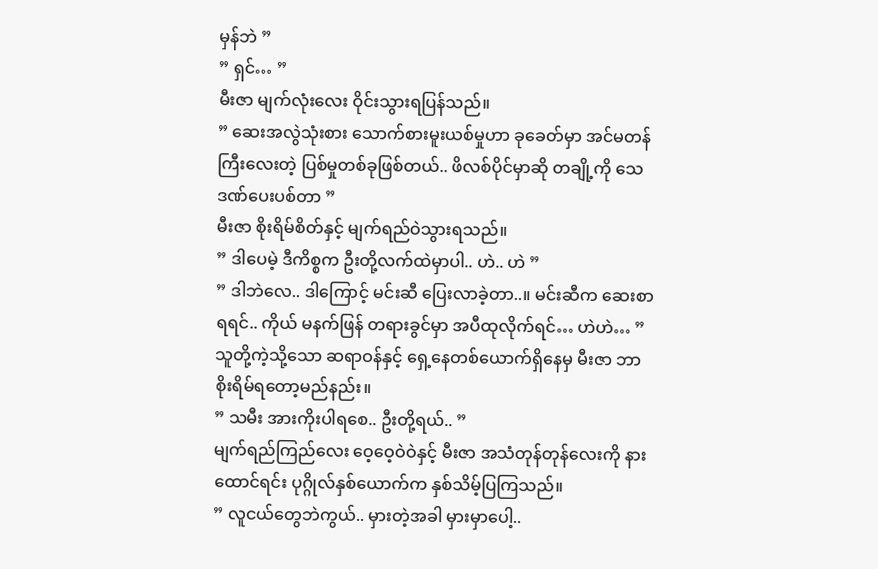မှန်ဘဲ ”
” ရှင်… ”
မီးဇာ မျက်လုံးလေး ဝိုင်းသွားရပြန်သည်။
” ဆေးအလွဲသုံးစား သောက်စားမူးယစ်မှုဟာ ခုခေတ်မှာ အင်မတန်ကြီးလေးတဲ့ ပြစ်မှုတစ်ခုဖြစ်တယ်.. ဖိလစ်ပိုင်မှာဆို တချို့ကို သေဒဏ်ပေးပစ်တာ ”
မီးဇာ စိုးရိမ်စိတ်နှင့် မျက်ရည်ဝဲသွားရသည်။
” ဒါပေမဲ့ ဒီကိစ္စက ဦးတို့လက်ထဲမှာပါ.. ဟဲ.. ဟဲ ”
” ဒါဘဲလေ.. ဒါကြောင့် မင်းဆီ ပြေးလာခဲ့တာ..။ မင်းဆီက ဆေးစာရရင်.. ကိုယ် မနက်ဖြန် တရားခွင်မှာ အပီထုလိုက်ရင်… ဟဲဟဲ… ”
သူတို့ကဲ့သို့သော ဆရာဝန်နှင့် ရှေ့နေတစ်ယောက်ရှိနေမှ မီးဇာ ဘာစိုးရိမ်ရတော့မည်နည်း။
” သမီး အားကိုးပါရစေ.. ဦးတို့ရယ်.. ”
မျက်ရည်ကြည်လေး ဝေ့ဝေ့ဝဲဝဲနှင့် မီးဇာ အသံတုန်တုန်လေးကို နားထောင်ရင်း ပုဂ္ဂိုလ်နှစ်ယောက်က နှစ်သိမ့်ပြကြသည်။
” လူငယ်တွေဘဲကွယ်.. မှားတဲ့အခါ မှားမှာပေါ့..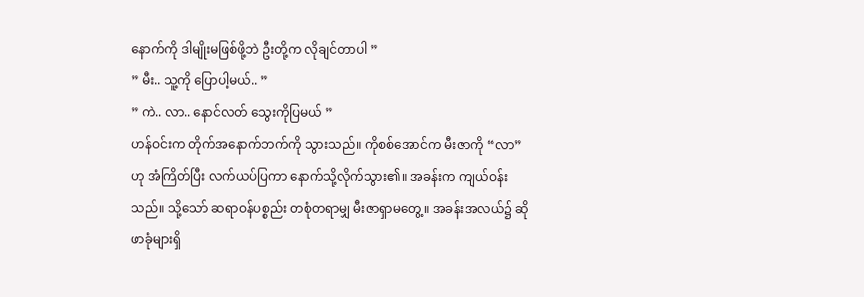နောက်ကို ဒါမျိုးမဖြစ်ဖို့ဘဲ ဦးတို့က လိုချင်တာပါ ”
” မီး.. သူ့ကို ပြောပါ့မယ်.. ”
” ကဲ.. လာ.. နောင်လတ် သွေးကိုပြမယ် ”
ဟန်ဝင်းက တိုက်အနောက်ဘက်ကို သွားသည်။ ကိုစစ်အောင်က မီးဇာကို “လာ” ဟု အံကြိတ်ပြီး လက်ယပ်ပြကာ နောက်သို့လိုက်သွား၏။ အခန်းက ကျယ်ဝန်းသည်။ သို့သော် ဆရာဝန်ပစ္စည်း တစုံတရာမျှ မီးဇာရှာမတွေ့။ အခန်းအလယ်၌ ဆိုဖာခုံများရှိ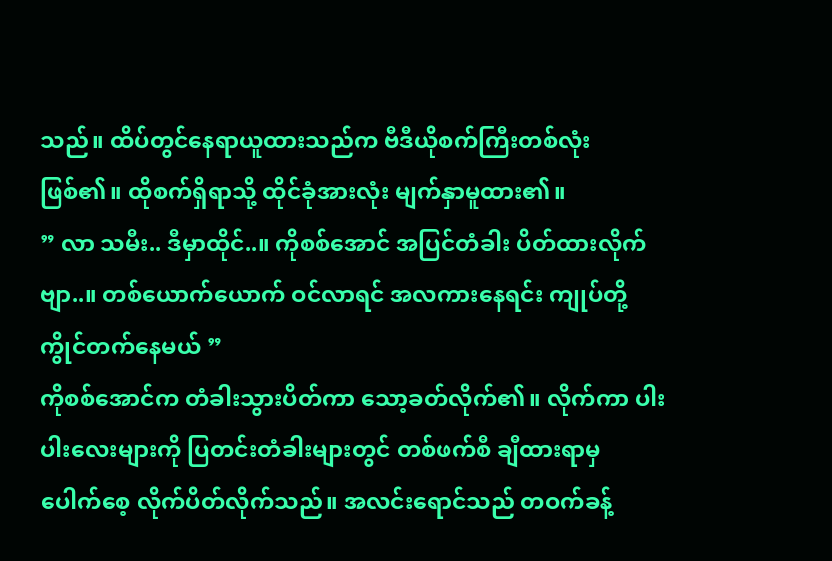သည်။ ထိပ်တွင်နေရာယူထားသည်က ဗီဒီယိုစက်ကြီးတစ်လုံး ဖြစ်၏။ ထိုစက်ရှိရာသို့ ထိုင်ခုံအားလုံး မျက်နှာမူထား၏။
” လာ သမီး.. ဒီမှာထိုင်..။ ကိုစစ်အောင် အပြင်တံခါး ပိတ်ထားလိုက်ဗျာ..။ တစ်ယောက်ယောက် ဝင်လာရင် အလကားနေရင်း ကျုပ်တို့ ကွိုင်တက်နေမယ် ”
ကိုစစ်အောင်က တံခါးသွားပိတ်ကာ သော့ခတ်လိုက်၏။ လိုက်ကာ ပါးပါးလေးများကို ပြတင်းတံခါးများတွင် တစ်ဖက်စီ ချီထားရာမှ ပေါက်စေ့ လိုက်ပိတ်လိုက်သည်။ အလင်းရောင်သည် တဝက်ခန့်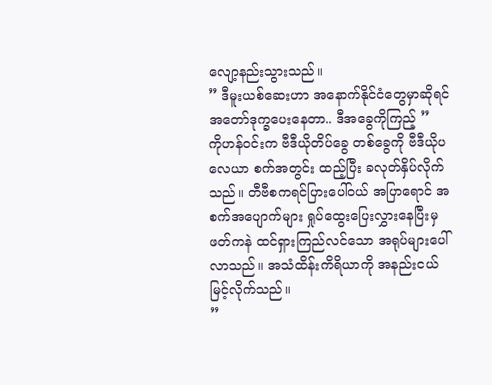လျော့နည်းသွားသည်။
” ဒီမူးယစ်ဆေးဟာ အနောက်နိုင်ငံတွေမှာဆိုရင် အတော်ဒုက္ခပေးနေတာ.. ဒီအခွေကိုကြည့် ”
ကိုဟန်ဝင်းက ဗီဒီယိုတိပ်ခွေ တစ်ခွေကို ဗီဒီယိုပလေယာ စက်အတွင်း ထည့်ပြီး ခလုတ်နှိပ်လိုက်သည်။ တီဗီစကရင်ပြားပေါ်ဝယ် အပြာရောင် အစက်အပျောက်များ ရှုပ်ထွေးပြေးလွှားနေပြီးမှ ဖတ်ကနဲ ထင်ရှားကြည်လင်သော အရုပ်များပေါ်လာသည်။ အသံထိန်းကိရိယာကို အနည်းငယ်မြင့်လိုက်သည်။
”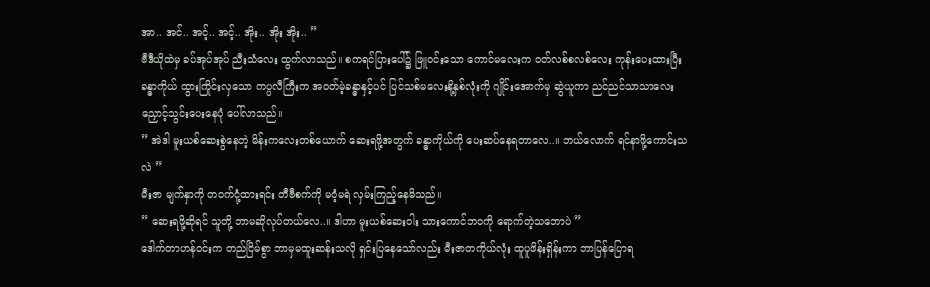အာ.. အင်.. အင့်.. အင့်.. အိုး.. အိုး အိုး.. ”
ဗီဒီယိုထဲမှ ခပ်အုပ်အုပ် ညီးသံလေး ထွက်လာသည်။ စကရင်ပြားပေါ်၌ ဖြူဝင်းသော ကောင်မလေးက ဝတ်လစ်စလစ်လေး ကုန်းပေးထားပြီး ခန္ဓာကိုယ် ထွားကြိုင်းလှသော ကပ္ပလီကြီးက အဝတ်မဲ့ခန္ဓာနှင့်ပင် ပြင်သစ်မလေးနို့နှစ်လုံးကို ဂျိုင်းအောက်မှ ဆွဲယူကာ ညင်ညင်သာသာလေး ညှောင့်သွင်းပေးနေပုံ ပေါ်လာသည်။
” အဲဒါ မူးယစ်ဆေးစွဲနေတဲ့ မိန်းကလေးတစ်ယောက် ဆေးရဖို့အတွက် ခန္ဓာကိုယ်ကို ပေးဆပ်နေရတာလေ..။ ဘယ်လောက် ရင်နာဖို့ကောင်းသလဲ ”
မီးဇာ မျက်နှာကို တဝက်ငုံ့ထားရင်း တီဗီစက်ကို မဝံ့မရဲ လှမ်းကြည့်နေမိသည်။
” ဆေးရဖို့ဆိုရင် သူတို့ ဘာမဆိုလုပ်တယ်လေ..။ ဒါဟာ မူးယစ်ဆေးဝါး သားကောင်ဘဝကို ရောက်တဲ့သဘောပဲ ”
ဒေါက်တာဟန်ဝင်းက တည်ငြိမ်စွာ ဘာမှမထူးဆန်းသလို ရှင်းပြနေသော်လည်း မီးဇာတကိုယ်လုံး ထူပူဖိန်းရှိန်းကာ ဘာပြန်ပြောရ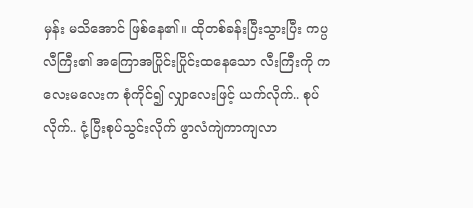မှန်း မသိအောင် ဖြစ်နေ၏။ ထိုတစ်ခန်းပြီးသွားပြီး ကပ္ပလီကြီး၏ အကြောအပြိုင်းပြိုင်းထနေသော လီးကြီးကို ကလေးမလေးက စုံကိုင်၍ လျှာလေးဖြင့် ယက်လိုက်.. စုပ်လိုက်.. ငုံ့ပြီးစုပ်သွင်းလိုက် ဖွာလံကျဲကာကျလာ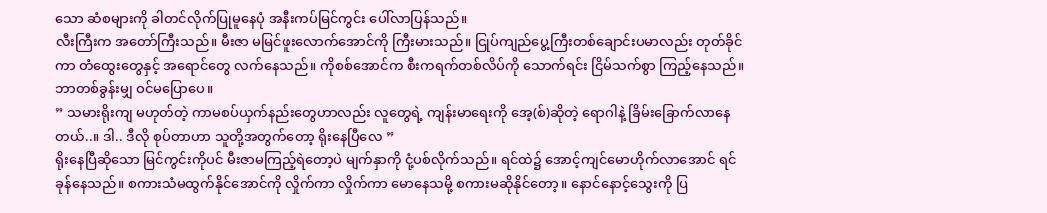သော ဆံစများကို ခါတင်လိုက်ပြုမူနေပုံ အနီးကပ်မြင်ကွင်း ပေါ်လာပြန်သည်။
လီးကြီးက အတော်ကြီးသည်။ မီးဇာ မမြင်ဖူးလောက်အောင်ကို ကြီးမားသည်။ ငြုပ်ကျည်ပွေ့ကြီးတစ်ချောင်းပမာလည်း တုတ်ခိုင်ကာ တံထွေးတွေနှင့် အရောင်တွေ လက်နေသည်။ ကိုစစ်အောင်က စီးကရက်တစ်လိပ်ကို သောက်ရင်း ငြိမ်သက်စွာ ကြည့်နေသည်။ ဘာတစ်ခွန်းမျှ ဝင်မပြောပေ။
” သမားရိုးကျ မဟုတ်တဲ့ ကာမစပ်ယှက်နည်းတွေဟာလည်း လူတွေရဲ့ ကျန်းမာရေးကို အေ့(စ်)ဆိုတဲ့ ရောဂါနဲ့ ခြိမ်းခြောက်လာနေတယ်..။ ဒါ.. ဒီလို စုပ်တာဟာ သူတို့အတွက်တော့ ရိုးနေပြီလေ ”
ရိုးနေပြီဆိုသော မြင်ကွင်းကိုပင် မီးဇာမကြည့်ရဲတော့ပဲ မျက်နှာကို ငုံ့ပစ်လိုက်သည်။ ရင်ထဲ၌ အောင့်ကျင်မောဟိုက်လာအောင် ရင်ခုန်နေသည်။ စကားသံမထွက်နိုင်အောင်ကို လှိုက်ကာ လှိုက်ကာ မောနေသမို့ စကားမဆိုနိုင်တော့။ နောင်နောင့်သွေးကို ပြ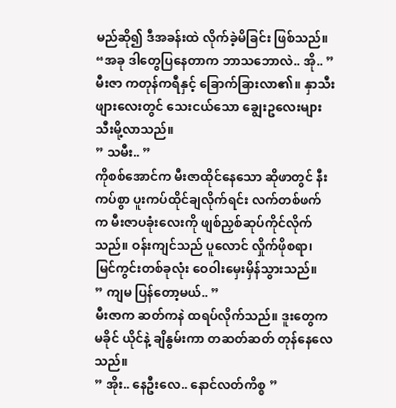မည်ဆို၍ ဒီအခန်းထဲ လိုက်ခဲ့မိခြင်း ဖြစ်သည်။
“အခု ဒါတွေပြနေတာက ဘာသဘောလဲ.. အို.. ”
မီးဇာ ကတုန်ကရီနှင့် ခြောက်ခြားလာ၏။ နှာသီးဖျားလေးတွင် သေးငယ်သော ချွေးဥလေးများ သီးမို့လာသည်။
” သမီး.. ”
ကိုစစ်အောင်က မီးဇာထိုင်နေသော ဆိုဖာတွင် နီးကပ်စွာ ပူးကပ်ထိုင်ချလိုက်ရင်း လက်တစ်ဖက်က မီးဇာပခုံးလေးကို ဖျစ်ညှစ်ဆုပ်ကိုင်လိုက်သည်။ ဝန်းကျင်သည် ပူလောင် လှိုက်ဖိုစရာ၊ မြင်ကွင်းတစ်ခုလုံး ဝေဝါးမှေးမှိန်သွားသည်။
” ကျမ ပြန်တော့မယ်.. ”
မီးဇာက ဆတ်ကနဲ ထရပ်လိုက်သည်။ ဒူးတွေက မခိုင် ယိုင်နဲ့ ချိနွမ်းကာ တဆတ်ဆတ် တုန်နေလေသည်။
” အိုး.. နေဦးလေ.. နောင်လတ်ကိစ္စ ”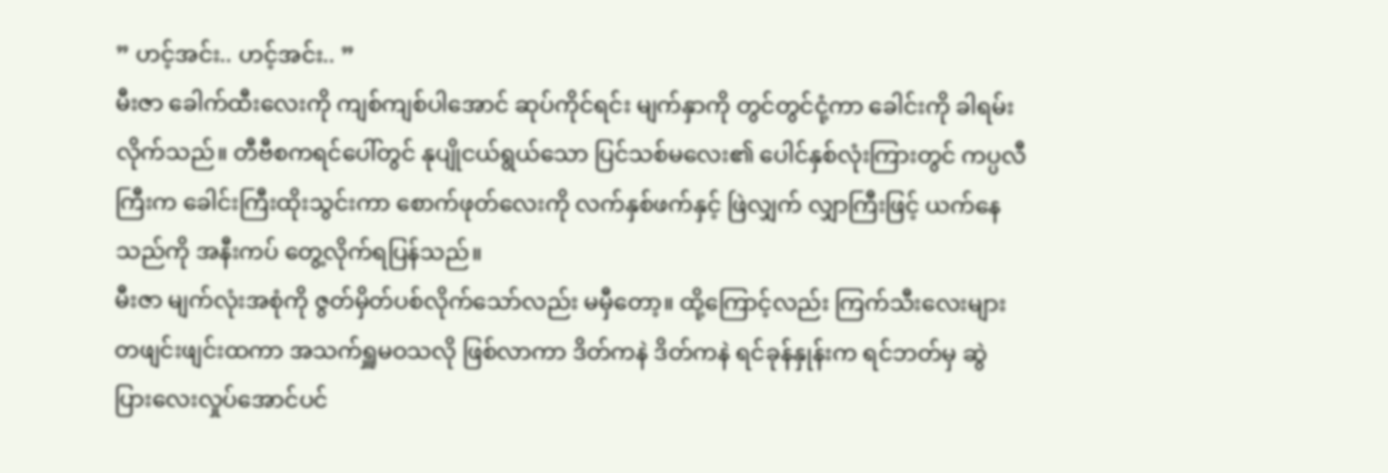” ဟင့်အင်း.. ဟင့်အင်း.. ”
မီးဇာ ခေါက်ထီးလေးကို ကျစ်ကျစ်ပါအောင် ဆုပ်ကိုင်ရင်း မျက်နှာကို တွင်တွင်ငုံ့ကာ ခေါင်းကို ခါရမ်းလိုက်သည်။ တီဗီစကရင်ပေါ်တွင် နုပျိုငယ်ရွယ်သော ပြင်သစ်မလေး၏ ပေါင်နှစ်လုံးကြားတွင် ကပ္ပလီကြီးက ခေါင်းကြီးထိုးသွင်းကာ စောက်ဖုတ်လေးကို လက်နှစ်ဖက်နှင့် ဖြဲလျှက် လျှာကြီးဖြင့် ယက်နေသည်ကို အနီးကပ် တွေ့လိုက်ရပြန်သည်။
မီးဇာ မျက်လုံးအစုံကို ဇွတ်မှိတ်ပစ်လိုက်သော်လည်း မမှီတော့။ ထို့ကြောင့်လည်း ကြက်သီးလေးများ တဖျင်းဖျင်းထကာ အသက်ရှူမဝသလို ဖြစ်လာကာ ဒိတ်ကနဲ ဒိတ်ကနဲ ရင်ခုန်နှုန်းက ရင်ဘတ်မှ ဆွဲပြားလေးလှုပ်အောင်ပင်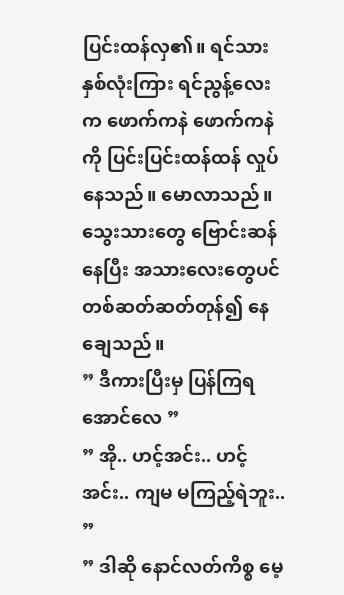ပြင်းထန်လှ၏။ ရင်သားနှစ်လုံးကြား ရင်ညွန့်လေးက ဖောက်ကနဲ ဖောက်ကနဲကို ပြင်းပြင်းထန်ထန် လှုပ်နေသည်။ မောလာသည်။ သွေးသားတွေ ဗြောင်းဆန်နေပြီး အသားလေးတွေပင် တစ်ဆတ်ဆတ်တုန်၍ နေချေသည်။
” ဒီကားပြီးမှ ပြန်ကြရအောင်လေ ”
” အို.. ဟင့်အင်း.. ဟင့်အင်း.. ကျမ မကြည့်ရဲဘူး.. ”
” ဒါဆို နောင်လတ်ကိစ္စ မေ့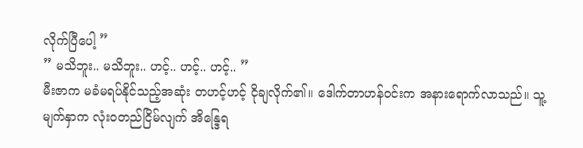လိုက်ပြီပေါ့ ”
” မသိဘူး.. မသိဘူး.. ဟင့်.. ဟင့်.. ဟင့်.. ”
မီးဇာက မခံမရပ်နိုင်သည့်အဆုံး တဟင့်ဟင့် ငိုချလိုက်၏။ ဒေါက်တာဟန်ဝင်းက အနားရောက်လာသည်။ သူ့မျက်နှာက လုံးဝတည်ငြိမ်လျက် အိန္ဒြေရ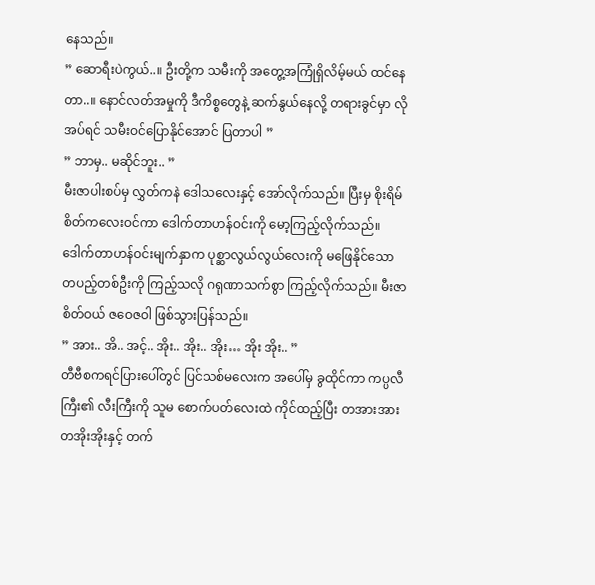နေသည်။
” ဆောရီးပဲကွယ်..။ ဦးတို့က သမီးကို အတွေ့အကြုံရှိလိမ့်မယ် ထင်နေတာ..။ နောင်လတ်အမှုကို ဒီကိစ္စတွေနဲ့ ဆက်နွယ်နေလို့ တရားခွင်မှာ လိုအပ်ရင် သမီးဝင်ပြောနိုင်အောင် ပြတာပါ ”
” ဘာမှ.. မဆိုင်ဘူး.. ”
မီးဇာပါးစပ်မှ လွှတ်ကနဲ ဒေါသလေးနှင့် အော်လိုက်သည်။ ပြီးမှ စိုးရိမ်စိတ်ကလေးဝင်ကာ ဒေါက်တာဟန်ဝင်းကို မော့ကြည့်လိုက်သည်။ ဒေါက်တာဟန်ဝင်းမျက်နှာက ပုစ္ဆာလွယ်လွယ်လေးကို မဖြေနိုင်သော တပည့်တစ်ဦးကို ကြည့်သလို ဂရုဏာသက်စွာ ကြည့်လိုက်သည်။ မီးဇာစိတ်ဝယ် ဇဝေဇဝါ ဖြစ်သွားပြန်သည်။
” အား.. အိ.. အင့်.. အိုး.. အိုး.. အိုး… အိုး အိုး.. ”
တီဗီစကရင်ပြားပေါ်တွင် ပြင်သစ်မလေးက အပေါ်မှ ခွထိုင်ကာ ကပ္ပလီကြီး၏ လီးကြီးကို သူမ စောက်ပတ်လေးထဲ ကိုင်ထည့်ပြီး တအားအား တအိုးအိုးနှင့် တက်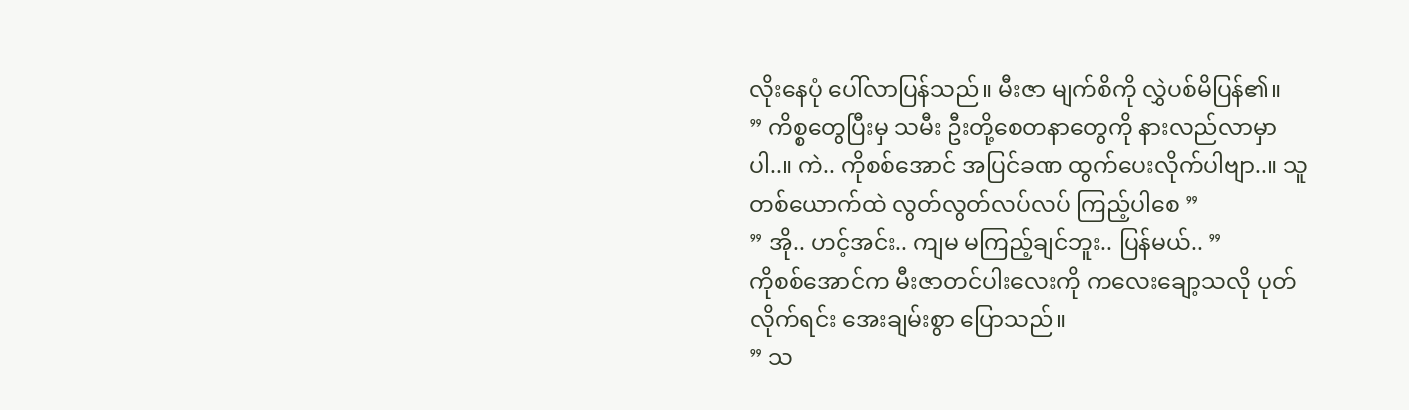လိုးနေပုံ ပေါ်လာပြန်သည်။ မီးဇာ မျက်စိကို လွှဲပစ်မိပြန်၏။
” ကိစ္စတွေပြီးမှ သမီး ဦးတို့စေတနာတွေကို နားလည်လာမှာပါ..။ ကဲ.. ကိုစစ်အောင် အပြင်ခဏ ထွက်ပေးလိုက်ပါဗျာ..။ သူတစ်ယောက်ထဲ လွတ်လွတ်လပ်လပ် ကြည့်ပါစေ ”
” အို.. ဟင့်အင်း.. ကျမ မကြည့်ချင်ဘူး.. ပြန်မယ်.. ”
ကိုစစ်အောင်က မီးဇာတင်ပါးလေးကို ကလေးချော့သလို ပုတ်လိုက်ရင်း အေးချမ်းစွာ ပြောသည်။
” သ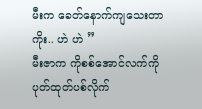မီးက ခေတ်နောက်ကျသေးတာကိုး.. ဟဲ ဟဲ ”
မီးဇာက ကိုစစ်အောင်လက်ကို ပုတ်ထုတ်ပစ်လိုက်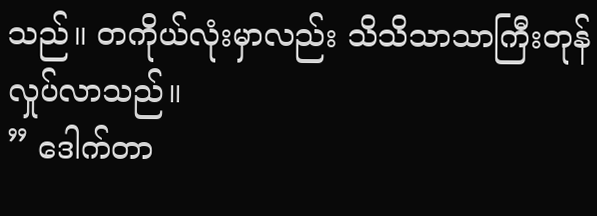သည်။ တကိုယ်လုံးမှာလည်း သိသိသာသာကြီးတုန်လှုပ်လာသည်။
” ဒေါက်တာ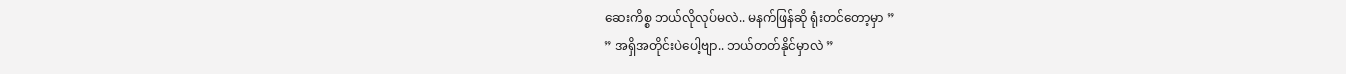ဆေးကိစ္စ ဘယ်လိုလုပ်မလဲ.. မနက်ဖြန်ဆို ရုံးတင်တော့မှာ ”
” အရှိအတိုင်းပဲပေါ့ဗျာ.. ဘယ်တတ်နိုင်မှာလဲ ”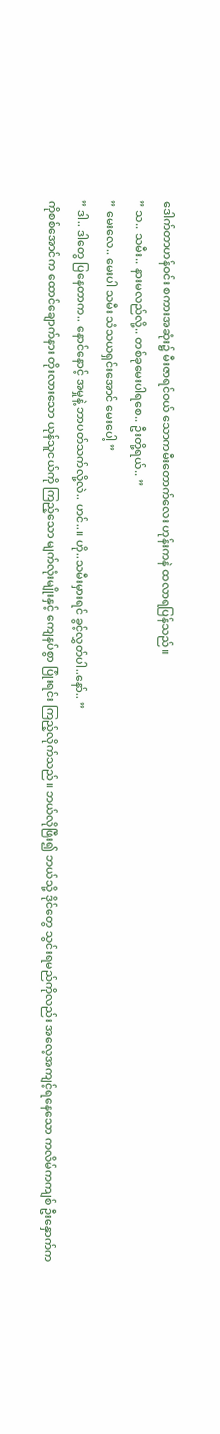ဒေါက်တာဟန်ဝင်း စကားအဆုံး၌ မီးဇာရင်ဝယ် သောကမီးတောက်လေး ဟုန်းကနဲ ထလာရပြန်သည်။
” သ.. သမီး.. နားမလည်လို့.. တစ်ခုမေးပါရစေ.. ဦးတို့ရယ်.. ”
” မေးလေ.. မေးပါ သမီး သံသယရှင်းအောင် မေးပေါ့ ”
” ဒါ.. ဒါတွေ ပြနေတာက.. နောင်နောင့် အမှုနဲ့ ဘာပတ်သက်လို့လဲ.. ဟင်..။ ဟို..သမီးမှားရင် ခွင့်လွှတ်ပါ..နော်.. ”
ကိုစစ်အောင်က ထောင်ချောက်နား တိုးလားသော ယုန်သူငယ်ကို ကြည့်သော မျက်လုံးမျိုးနှင့် ကျေနပ်စွာ ပြုံးရင်း ကြည့်လိုက်သည်။ ဘယ်လိုဖြီး၍ ဘယ်သို့ ဒိုင်တွေ သွင်းရမည်ကိုလည်း အလေ့အကျင့်ရနေသော ကလိမ်ကကျစ် ဦးနှောက်က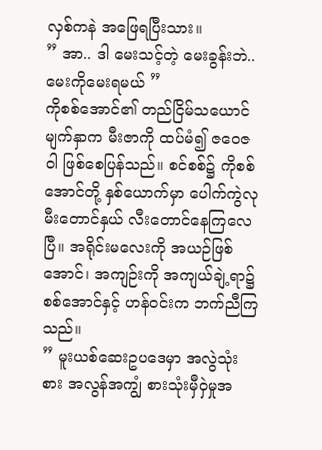လှစ်ကနဲ အဖြေရပြီးသား။
” အာ.. ဒါ မေးသင့်တဲ့ မေးခွန်းဘဲ.. မေးကိုမေးရမယ် ”
ကိုစစ်အောင်၏ တည်ငြိမ်သယောင် မျက်နှာက မီးဇာကို ထပ်မံ၍ ဇဝေဇဝါ ဖြစ်စေပြန်သည်။ စင်စစ်၌ ကိုစစ်အောင်တို့ နှစ်ယောက်မှာ ပေါက်ကွဲလု မီးတောင်နှယ် လီးတောင်နေကြလေပြီ။ အရိုင်းမလေးကို အယဉ်ဖြစ်အောင်၊ အကျဉ်းကို အကျယ်ချဲ့ရာ၌ စစ်အောင်နှင့် ဟန်ဝင်းက ဘက်ညီကြသည်။
” မူးယစ်ဆေးဥပဒေမှာ အလွဲသုံးစား အလွန်အကျွံ စားသုံးမှီဝှဲမှုအ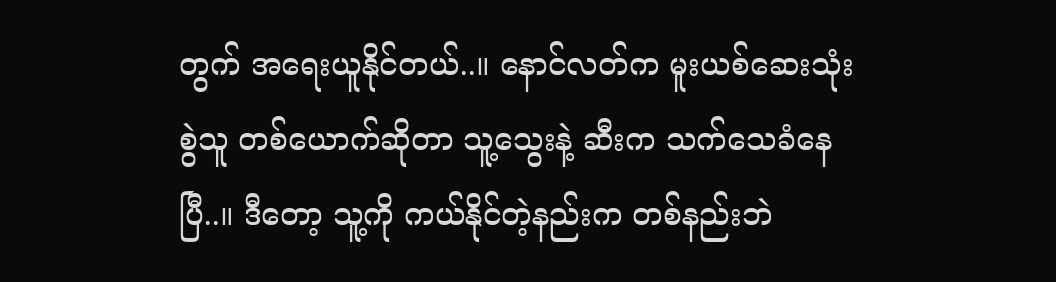တွက် အရေးယူနိုင်တယ်..။ နောင်လတ်က မူးယစ်ဆေးသုံးစွဲသူ တစ်ယောက်ဆိုတာ သူ့သွေးနဲ့ ဆီးက သက်သေခံနေပြီ..။ ဒီတော့ သူ့ကို ကယ်နိုင်တဲ့နည်းက တစ်နည်းဘဲ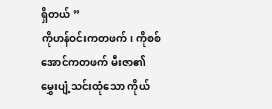ရှိတယ် ”
ကိုဟန်ဝင်းကတဖက်၊ ကိုစစ်အောင်ကတဖက် မီးဇာ၏ မွှေးပျံ့သင်းထုံသော ကိုယ်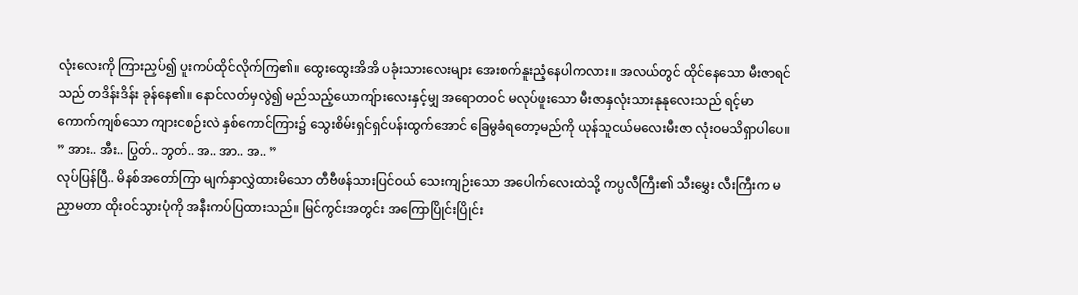လုံးလေးကို ကြားညှပ်၍ ပူးကပ်ထိုင်လိုက်ကြ၏။ ထွေးထွေးအိအိ ပခုံးသားလေးများ အေးစက်နူးညံ့နေပါကလား။ အလယ်တွင် ထိုင်နေသော မီးဇာရင်သည် တဒိန်းဒိန်း ခုန်နေ၏။ နောင်လတ်မှလွဲ၍ မည်သည့်ယောကျ်ားလေးနှင့်မျှ အရောတဝင် မလုပ်ဖူးသော မီးဇာနှလုံးသားနုနုလေးသည် ရင့်မာကောက်ကျစ်သော ကျားငစဉ်းလဲ နှစ်ကောင်ကြား၌ သွေးစိမ်းရှင်ရှင်ပန်းထွက်အောင် ခြေမွခံရတော့မည်ကို ယုန်သူငယ်မလေးမီးဇာ လုံးဝမသိရှာပါပေ။
” အား.. အီး.. ပြွတ်.. ဘွတ်.. အ.. အာ.. အ.. ”
လုပ်ပြန်ပြီ.. မိနစ်အတော်ကြာ မျက်နှာလွှဲထားမိသော တီဗီဖန်သားပြင်ဝယ် သေးကျဉ်းသော အပေါက်လေးထဲသို့ ကပ္ပလီကြီး၏ သီးမွှေး လီးကြီးက မညှာမတာ ထိုးဝင်သွားပုံကို အနီးကပ်ပြထားသည်။ မြင်ကွင်းအတွင်း အကြောပြိုင်းပြိုင်း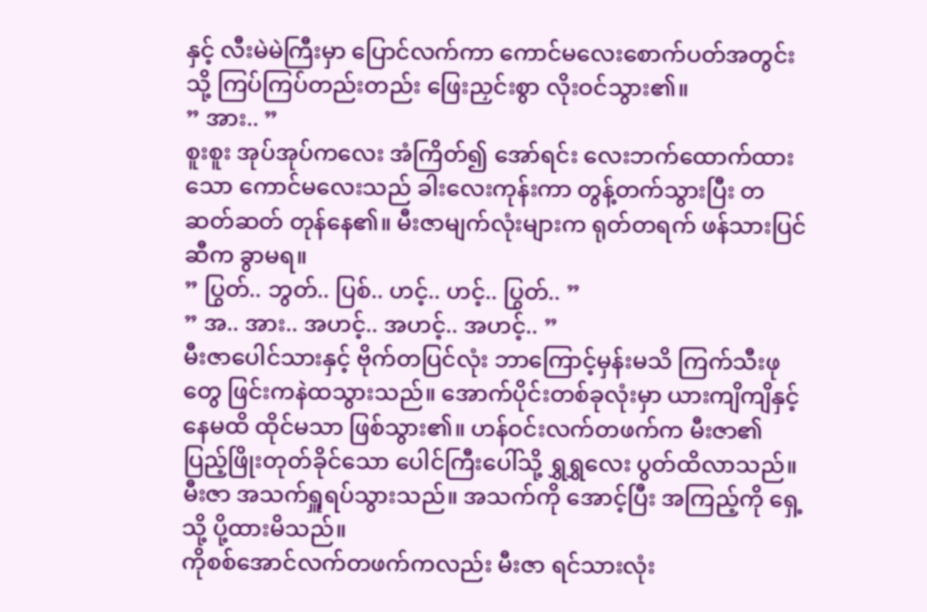နှင့် လီးမဲမဲကြီးမှာ ပြောင်လက်ကာ ကောင်မလေးစောက်ပတ်အတွင်းသို့ ကြပ်ကြပ်တည်းတည်း ဖြေးညှင်းစွာ လိုးဝင်သွား၏။
” အား.. ”
စူးစူး အုပ်အုပ်ကလေး အံကြိတ်၍ အော်ရင်း လေးဘက်ထောက်ထားသော ကောင်မလေးသည် ခါးလေးကုန်းကာ တွန့်တက်သွားပြီး တဆတ်ဆတ် တုန်နေ၏။ မီးဇာမျက်လုံးများက ရုတ်တရက် ဖန်သားပြင်ဆီက ခွာမရ။
” ပြွတ်.. ဘွတ်.. ပြစ်.. ဟင့်.. ဟင့်.. ပြွတ်.. ”
” အ.. အား.. အဟင့်.. အဟင့်.. အဟင့်.. ”
မီးဇာပေါင်သားနှင့် ဗိုက်တပြင်လုံး ဘာကြောင့်မှန်းမသိ ကြက်သီးဖုတွေ ဖြင်းကနဲထသွားသည်။ အောက်ပိုင်းတစ်ခုလုံးမှာ ယားကျိကျိနှင့် နေမထိ ထိုင်မသာ ဖြစ်သွား၏။ ဟန်ဝင်းလက်တဖက်က မီးဇာ၏ ပြည့်ဖြိုးတုတ်ခိုင်သော ပေါင်ကြီးပေါ်သို့ ရွှရွှလေး ပွတ်ထိလာသည်။ မီးဇာ အသက်ရှူရပ်သွားသည်။ အသက်ကို အောင့်ပြီး အကြည့်ကို ရှေ့သို့ ပို့ထားမိသည်။
ကိုစစ်အောင်လက်တဖက်ကလည်း မီးဇာ ရင်သားလုံး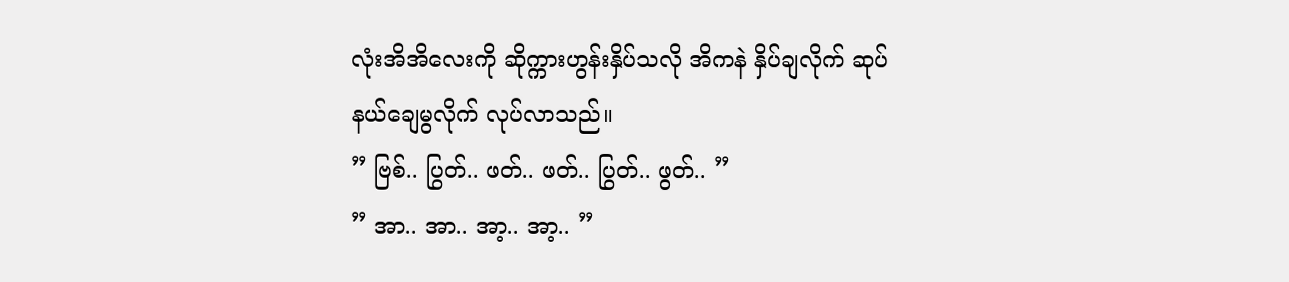လုံးအိအိလေးကို ဆိုက္ကားဟွန်းနှိပ်သလို အိကနဲ နှိပ်ချလိုက် ဆုပ်နယ်ချေမွလိုက် လုပ်လာသည်။
” ဗြစ်.. ပြွတ်.. ဖတ်.. ဖတ်.. ပြွတ်.. ဖွတ်.. ”
” အာ.. အာ.. အာ့.. အာ့.. ”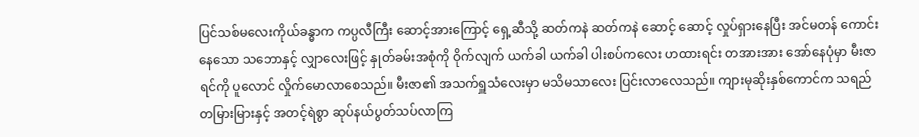ပြင်သစ်မလေးကိုယ်ခန္ဓာက ကပ္ပလီကြီး ဆောင့်အားကြောင့် ရှေ့ဆီသို့ ဆတ်ကနဲ ဆတ်ကနဲ ဆောင့် ဆောင့် လှုပ်ရှားနေပြီး အင်မတန် ကောင်းနေသော သဘောနှင့် လျှာလေးဖြင့် နှုတ်ခမ်းအစုံကို ဝိုက်လျက် ယက်ခါ ယက်ခါ ပါးစပ်ကလေး ဟထားရင်း တအားအား အော်နေပုံမှာ မီးဇာရင်ကို ပူလောင် လှိုက်မောလာစေသည်။ မီးဇာ၏ အသက်ရှူသံလေးမှာ မသိမသာလေး ပြင်းလာလေသည်။ ကျားမုဆိုးနှစ်ကောင်က သရည်တမြားမြားနှင့် အတင့်ရဲစွာ ဆုပ်နယ်ပွတ်သပ်လာကြ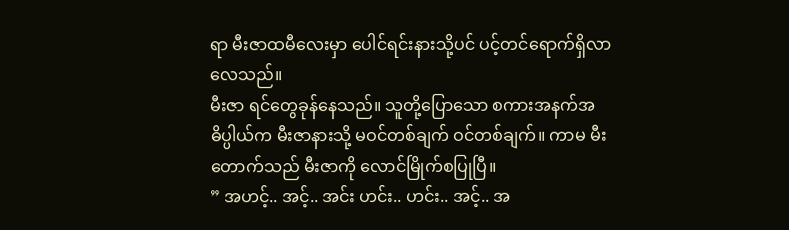ရာ မီးဇာထမီလေးမှာ ပေါင်ရင်းနားသို့ပင် ပင့်တင်ရောက်ရှိလာလေသည်။
မီးဇာ ရင်တွေခုန်နေသည်။ သူတို့ပြောသော စကားအနက်အဓိပ္ပါယ်က မီးဇာနားသို့ မဝင်တစ်ချက် ဝင်တစ်ချက်။ ကာမ မီးတောက်သည် မီးဇာကို လောင်မြိုက်စပြုပြီ။
” အဟင့်.. အင့်.. အင်း ဟင်း.. ဟင်း.. အင့်.. အ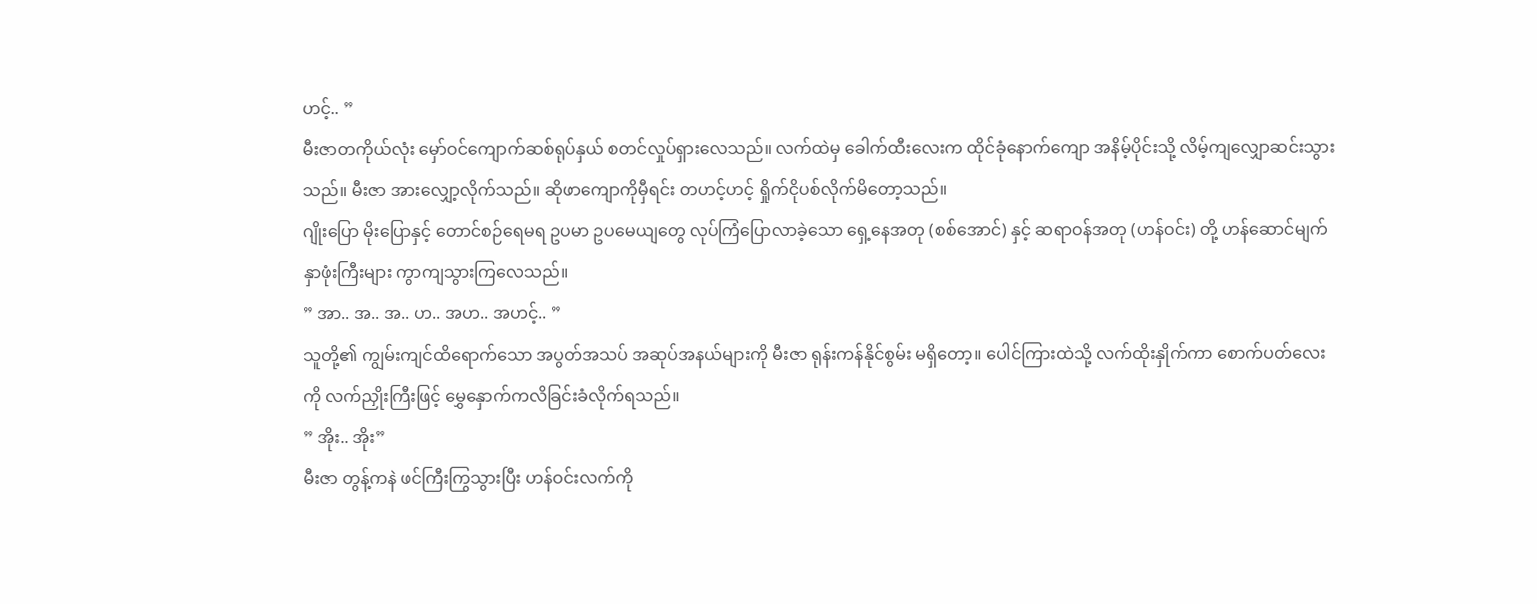ဟင့်.. ”
မီးဇာတကိုယ်လုံး မှော်ဝင်ကျောက်ဆစ်ရုပ်နှယ် စတင်လှုပ်ရှားလေသည်။ လက်ထဲမှ ခေါက်ထီးလေးက ထိုင်ခုံနောက်ကျော အနိမ့်ပိုင်းသို့ လိမ့်ကျလျှောဆင်းသွားသည်။ မီးဇာ အားလျှော့လိုက်သည်။ ဆိုဖာကျောကိုမှီရင်း တဟင့်ဟင့် ရှိုက်ငိုပစ်လိုက်မိတော့သည်။
ဂျိုးပြော မိုးပြောနှင့် တောင်စဉ်ရေမရ ဥပမာ ဥပမေယျတွေ လုပ်ကြံပြောလာခဲ့သော ရှေ့နေအတု (စစ်အောင်) နှင့် ဆရာဝန်အတု (ဟန်ဝင်း) တို့ ဟန်ဆောင်မျက်နှာဖုံးကြီးများ ကွာကျသွားကြလေသည်။
” အာ.. အ.. အ.. ဟ.. အဟ.. အဟင့်.. ”
သူတို့၏ ကျွမ်းကျင်ထိရောက်သော အပွတ်အသပ် အဆုပ်အနယ်များကို မီးဇာ ရုန်းကန်နိုင်စွမ်း မရှိတော့။ ပေါင်ကြားထဲသို့ လက်ထိုးနှိုက်ကာ စောက်ပတ်လေးကို လက်ညှိုးကြီးဖြင့် မွှေနှောက်ကလိခြင်းခံလိုက်ရသည်။
” အိုး.. အိုး”
မီးဇာ တွန့်ကနဲ ဖင်ကြီးကြွသွားပြီး ဟန်ဝင်းလက်ကို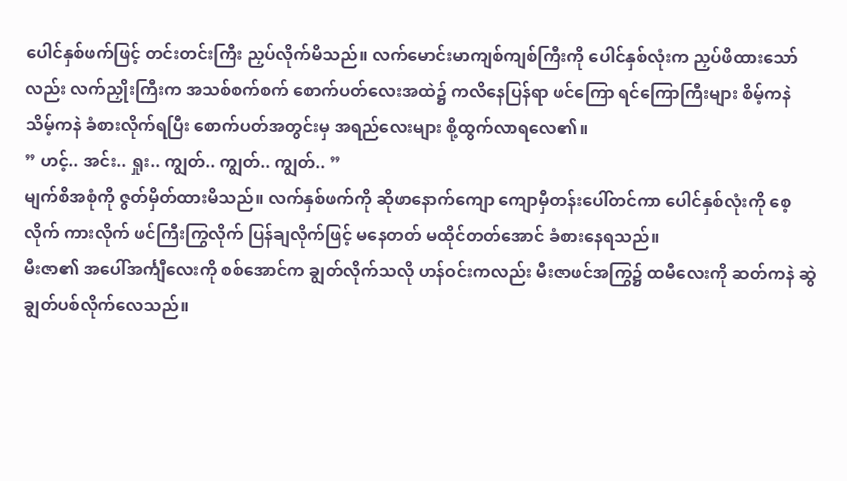ပေါင်နှစ်ဖက်ဖြင့် တင်းတင်းကြီး ညှပ်လိုက်မိသည်။ လက်မောင်းမာကျစ်ကျစ်ကြီးကို ပေါင်နှစ်လုံးက ညှပ်ဖိထားသော်လည်း လက်ညှိုးကြီးက အသစ်စက်စက် စောက်ပတ်လေးအထဲ၌ ကလိနေပြန်ရာ ဖင်ကြော ရင်ကြောကြီးများ စိမ့်ကနဲ သိမ့်ကနဲ ခံစားလိုက်ရပြီး စောက်ပတ်အတွင်းမှ အရည်လေးများ စို့ထွက်လာရလေ၏။
” ဟင့်.. အင်း.. ရှုး.. ကျွတ်.. ကျွတ်.. ကျွတ်.. ”
မျက်စိအစုံကို ဇွတ်မှိတ်ထားမိသည်။ လက်နှစ်ဖက်ကို ဆိုဖာနောက်ကျော ကျောမှီတန်းပေါ်တင်ကာ ပေါင်နှစ်လုံးကို စေ့လိုက် ကားလိုက် ဖင်ကြီးကြွလိုက် ပြန်ချလိုက်ဖြင့် မနေတတ် မထိုင်တတ်အောင် ခံစားနေရသည်။
မီးဇာ၏ အပေါ်အင်္ကျီလေးကို စစ်အောင်က ချွတ်လိုက်သလို ဟန်ဝင်းကလည်း မီးဇာဖင်အကြွ၌ ထမီလေးကို ဆတ်ကနဲ ဆွဲချွတ်ပစ်လိုက်လေသည်။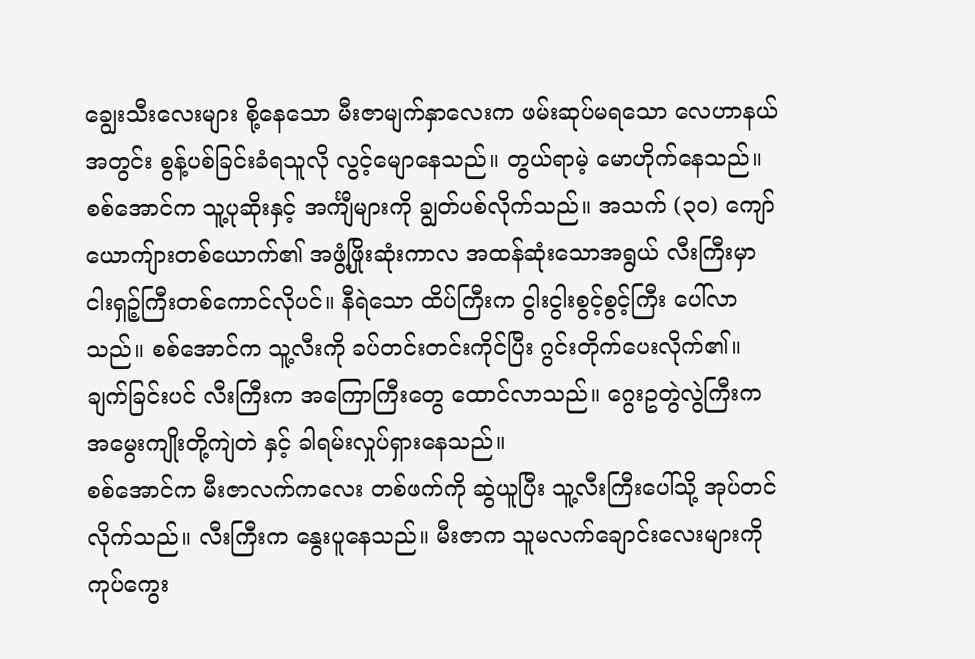ချွေးသီးလေးများ စို့နေသော မီးဇာမျက်နှာလေးက ဖမ်းဆုပ်မရသော လေဟာနယ်အတွင်း စွန့်ပစ်ခြင်းခံရသူလို လွင့်မျောနေသည်။ တွယ်ရာမဲ့ မောဟိုက်နေသည်။
စစ်အောင်က သူ့ပုဆိုးနှင့် အင်္ကျီများကို ချွတ်ပစ်လိုက်သည်။ အသက် (၃၀) ကျော် ယောကျ်ားတစ်ယောက်၏ အဖွံ့ဖြိုးဆုံးကာလ အထန်ဆုံးသောအရွယ် လီးကြီးမှာ ငါးရှဉ့်ကြီးတစ်ကောင်လိုပင်။ နီရဲသော ထိပ်ကြီးက ငွါးငွါးစွင့်စွင့်ကြီး ပေါ်လာသည်။ စစ်အောင်က သူ့လီးကို ခပ်တင်းတင်းကိုင်ပြီး ဂွင်းတိုက်ပေးလိုက်၏။ ချက်ခြင်းပင် လီးကြီးက အကြောကြီးတွေ ထောင်လာသည်။ ဂွေးဥတွဲလွဲကြီးက အမွေးကျိုးတို့ကျဲတဲ နှင့် ခါရမ်းလှုပ်ရှားနေသည်။
စစ်အောင်က မီးဇာလက်ကလေး တစ်ဖက်ကို ဆွဲယူပြီး သူ့လီးကြီးပေါ်သို့ အုပ်တင်လိုက်သည်။ လီးကြီးက နွေးပူနေသည်။ မီးဇာက သူမလက်ချောင်းလေးများကို ကုပ်ကွေး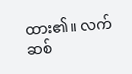ထား၏။ လက်ဆစ်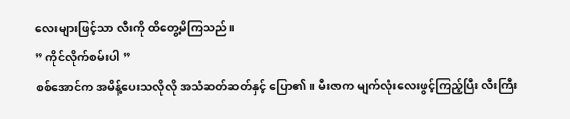လေးများဖြင့်သာ လီးကို ထိတွေ့မိကြသည်။
” ကိုင်လိုက်စမ်းပါ ”
စစ်အောင်က အမိန့်ပေးသလိုလို အသံဆတ်ဆတ်နှင့် ပြော၏။ မီးဇာက မျက်လုံးလေးဖွင့်ကြည့်ပြီး လီးကြီး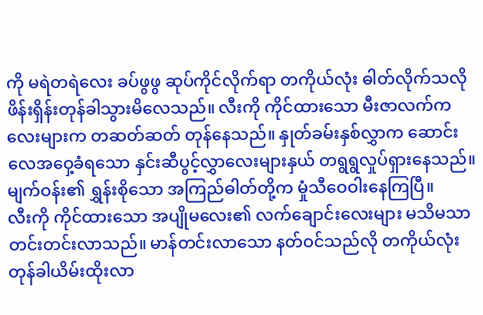ကို မရဲတရဲလေး ခပ်ဖွဖွ ဆုပ်ကိုင်လိုက်ရာ တကိုယ်လုံး ဓါတ်လိုက်သလို ဖိန်းရှိန်းတုန်ခါသွားမိလေသည်။ လီးကို ကိုင်ထားသော မီးဇာလက်ကလေးများက တဆတ်ဆတ် တုန်နေသည်။ နှုတ်ခမ်းနှစ်လွှာက ဆောင်းလေအဝှေ့ခံရသော နှင်းဆီပွင့်လွှာလေးများနှယ် တရွရွလှုပ်ရှားနေသည်။ မျက်ဝန်း၏ ရွှန်းစိုသော အကြည်ဓါတ်တို့က မှုံသီဝေဝါးနေကြပြီ။
လီးကို ကိုင်ထားသော အပျိုမလေး၏ လက်ချောင်းလေးများ မသိမသာ တင်းတင်းလာသည်။ မာန်တင်းလာသော နတ်ဝင်သည်လို တကိုယ်လုံး တုန်ခါယိမ်းထိုးလာ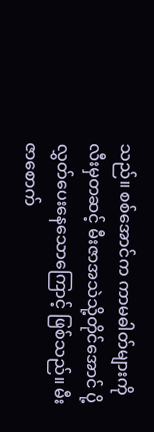သည်။ စစ်အောင်က ကာမဓါတ်များကို လီးမှတဆင့် မီးဇာအသဲသို့တိုင်အောင် ပို့လွှတ်ပေးနေသောကြောင့် ဖြစ်သည်။ မီးဇာစောက်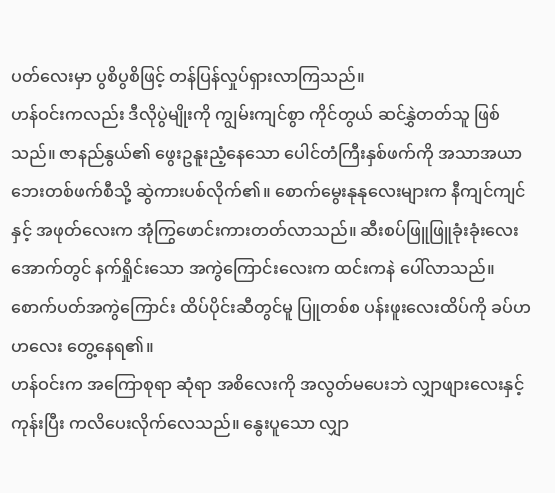ပတ်လေးမှာ ပွစိပွစိဖြင့် တန်ပြန်လှုပ်ရှားလာကြသည်။
ဟန်ဝင်းကလည်း ဒီလိုပွဲမျိုးကို ကျွမ်းကျင်စွာ ကိုင်တွယ် ဆင်နွှဲတတ်သူ ဖြစ်သည်။ ဇာနည်နွယ်၏ ဖွေးဥနူးညံ့နေသော ပေါင်တံကြီးနှစ်ဖက်ကို အသာအယာ ဘေးတစ်ဖက်စီသို့ ဆွဲကားပစ်လိုက်၏။ စောက်မွေးနုနုလေးများက နီကျင်ကျင်နှင့် အဖုတ်လေးက အုံကြွဖောင်းကားတတ်လာသည်။ ဆီးစပ်ဖြူဖြူခုံးခုံးလေး အောက်တွင် နက်ရှိုင်းသော အကွဲကြောင်းလေးက ထင်းကနဲ ပေါ်လာသည်။ စောက်ပတ်အကွဲကြောင်း ထိပ်ပိုင်းဆီတွင်မူ ပြူတစ်စ ပန်းဖူးလေးထိပ်ကို ခပ်ဟဟလေး တွေ့နေရ၏။
ဟန်ဝင်းက အကြောစုရာ ဆုံရာ အစိလေးကို အလွတ်မပေးဘဲ လျှာဖျားလေးနှင့် ကုန်းပြီး ကလိပေးလိုက်လေသည်။ နွေးပူသော လျှာ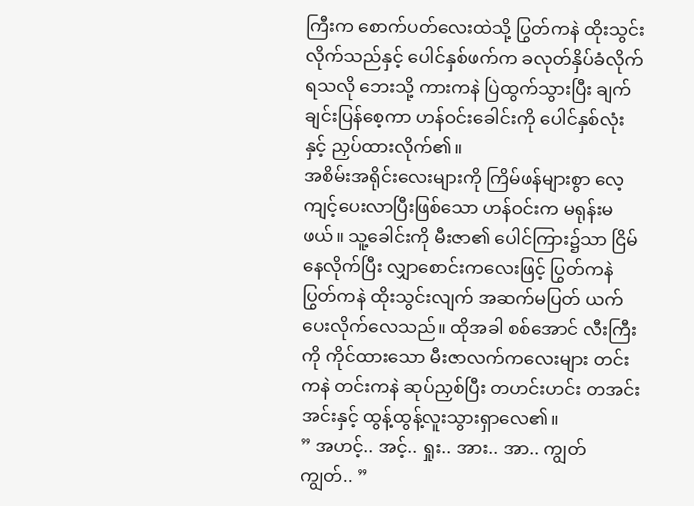ကြီးက စောက်ပတ်လေးထဲသို့ ပြွတ်ကနဲ ထိုးသွင်းလိုက်သည်နှင့် ပေါင်နှစ်ဖက်က ခလုတ်နှိပ်ခံလိုက်ရသလို ဘေးသို့ ကားကနဲ ပြဲထွက်သွားပြီး ချက်ချင်းပြန်စေ့ကာ ဟန်ဝင်းခေါင်းကို ပေါင်နှစ်လုံးနှင့် ညှပ်ထားလိုက်၏။
အစိမ်းအရိုင်းလေးများကို ကြိမ်ဖန်များစွာ လေ့ကျင့်ပေးလာပြီးဖြစ်သော ဟန်ဝင်းက မရုန်းမဖယ်။ သူ့ခေါင်းကို မီးဇာ၏ ပေါင်ကြား၌သာ ငြိမ်နေလိုက်ပြီး လျှာစောင်းကလေးဖြင့် ပြွတ်ကနဲ ပြွတ်ကနဲ ထိုးသွင်းလျက် အဆက်မပြတ် ယက်ပေးလိုက်လေသည်။ ထိုအခါ စစ်အောင် လီးကြီးကို ကိုင်ထားသော မီးဇာလက်ကလေးများ တင်းကနဲ တင်းကနဲ ဆုပ်ညှစ်ပြီး တဟင်းဟင်း တအင်းအင်းနှင့် ထွန့်ထွန့်လူးသွားရှာလေ၏။
” အဟင့်.. အင့်.. ရှုး.. အား.. အာ.. ကျွတ် ကျွတ်.. ”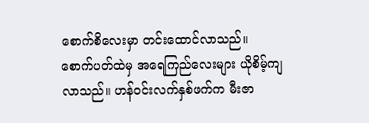စောက်စိလေးမှာ တင်းထောင်လာသည်။ စောက်ပတ်ထဲမှ အရေကြည်လေးများ ယိုစိမ့်ကျလာသည်။ ဟန်ဝင်းလက်နှစ်ဖက်က မီးဇာ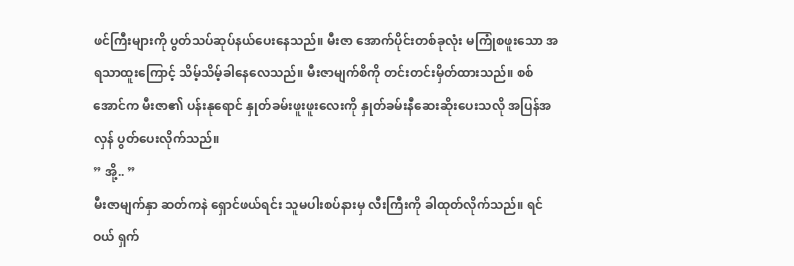ဖင်ကြီးများကို ပွတ်သပ်ဆုပ်နယ်ပေးနေသည်။ မီးဇာ အောက်ပိုင်းတစ်ခုလုံး မကြုံစဖူးသော အရသာထူးကြောင့် သိမ့်သိမ့်ခါနေလေသည်။ မီးဇာမျက်စိကို တင်းတင်းမှိတ်ထားသည်။ စစ်အောင်က မီးဇာ၏ ပန်းနုရောင် နှုတ်ခမ်းဖူးဖူးလေးကို နှုတ်ခမ်းနီဆေးဆိုးပေးသလို အပြန်အလှန် ပွတ်ပေးလိုက်သည်။
” အို့.. ”
မီးဇာမျက်နှာ ဆတ်ကနဲ ရှောင်ဖယ်ရင်း သူမပါးစပ်နားမှ လီးကြီးကို ခါထုတ်လိုက်သည်။ ရင်ဝယ် ရှက်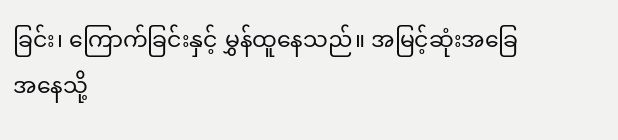ခြင်း၊ ကြောက်ခြင်းနှင့် မွှန်ထူနေသည်။ အမြင့်ဆုံးအခြေအနေသို့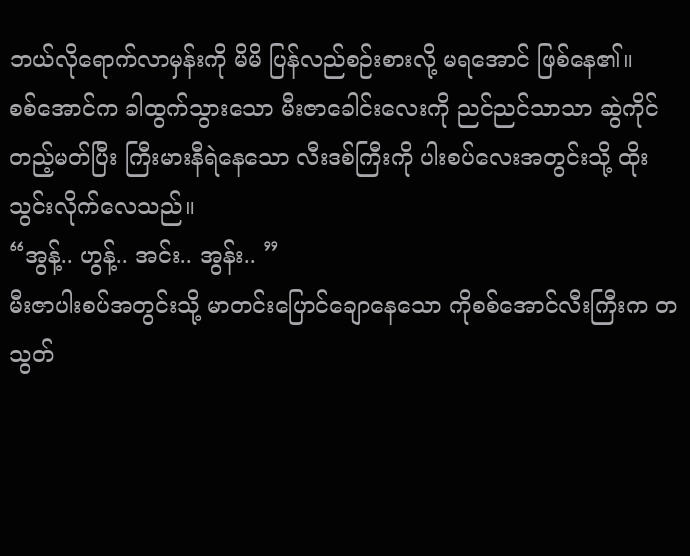ဘယ်လိုရောက်လာမှန်းကို မိမိ ပြန်လည်စဉ်းစားလို့ မရအောင် ဖြစ်နေ၏။
စစ်အောင်က ခါထွက်သွားသော မီးဇာခေါင်းလေးကို ညင်ညင်သာသာ ဆွဲကိုင်တည့်မတ်ပြီး ကြီးမားနီရဲနေသော လီးဒစ်ကြီးကို ပါးစပ်လေးအတွင်းသို့ ထိုးသွင်းလိုက်လေသည်။
“အွန့်.. ဟွန့်.. အင်း.. အွန်း.. ”
မီးဇာပါးစပ်အတွင်းသို့ မာတင်းပြောင်ချောနေသော ကိုစစ်အောင်လီးကြီးက တသွတ်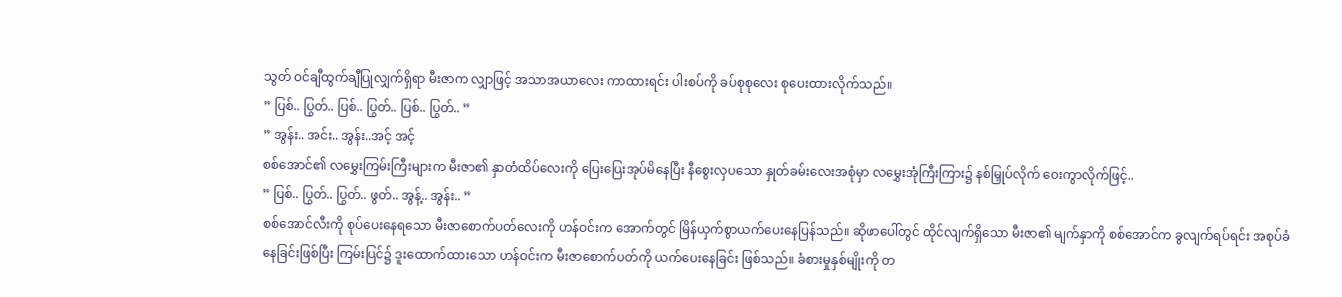သွတ် ဝင်ချီထွက်ချီပြုလျှက်ရှိရာ မီးဇာက လျှာဖြင့် အသာအယာလေး ကာထားရင်း ပါးစပ်ကို ခပ်စုစုလေး စုပေးထားလိုက်သည်။
” ပြစ်.. ပြွတ်.. ပြစ်.. ပြွတ်.. ပြစ်.. ပြွတ်.. ”
” အွန်း.. အင်း.. အွန်း..အင့် အင့်
စစ်အောင်၏ လမွှေးကြမ်းကြီးများက မီးဇာ၏ နှာတံထိပ်လေးကို ပြေးပြေးအုပ်မိနေပြီး နီစွေးလှပသော နှုတ်ခမ်းလေးအစုံမှာ လမွှေးအုံကြီးကြား၌ နစ်မြှုပ်လိုက် ဝေးကွာလိုက်ဖြင့်..
” ပြစ်.. ပြွတ်.. ပြွတ်.. ဖွတ်.. အွန့်.. အွန်း.. ”
စစ်အောင်လီးကို စုပ်ပေးနေရသော မီးဇာစောက်ပတ်လေးကို ဟန်ဝင်းက အောက်တွင် မြိန်ယှက်စွာယက်ပေးနေပြန်သည်။ ဆိုဖာပေါ်တွင် ထိုင်လျက်ရှိသော မီးဇာ၏ မျက်နှာကို စစ်အောင်က ခွလျက်ရပ်ရင်း အစုပ်ခံနေခြင်းဖြစ်ပြီး ကြမ်းပြင်၌ ဒူးထောက်ထားသော ဟန်ဝင်းက မီးဇာစောက်ပတ်ကို ယက်ပေးနေခြင်း ဖြစ်သည်။ ခံစားမှုနှစ်မျိုးကို တ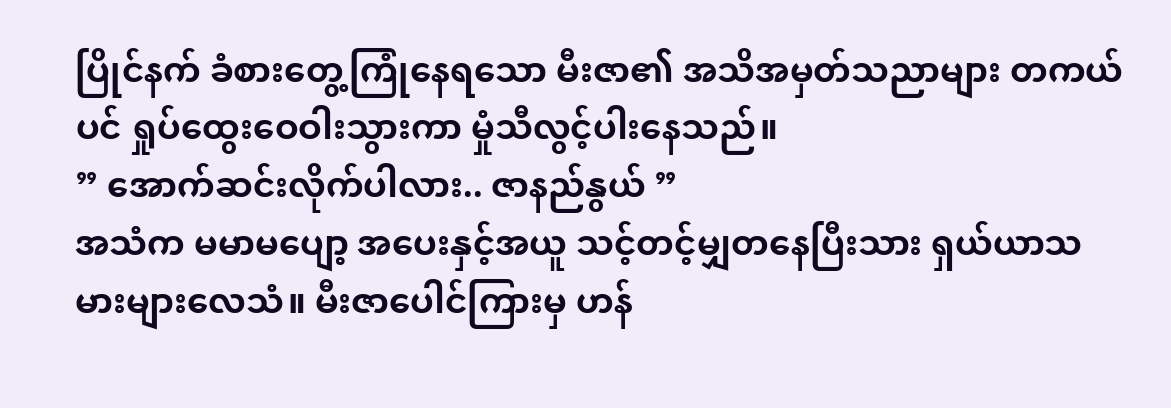ပြိုင်နက် ခံစားတွေ့ကြုံနေရသော မီးဇာ၏ အသိအမှတ်သညာများ တကယ်ပင် ရှုပ်ထွေးဝေဝါးသွားကာ မှုံသီလွင့်ပါးနေသည်။
” အောက်ဆင်းလိုက်ပါလား.. ဇာနည်နွယ် ”
အသံက မမာမပျော့ အပေးနှင့်အယူ သင့်တင့်မျှတနေပြီးသား ရှယ်ယာသမားများလေသံ။ မီးဇာပေါင်ကြားမှ ဟန်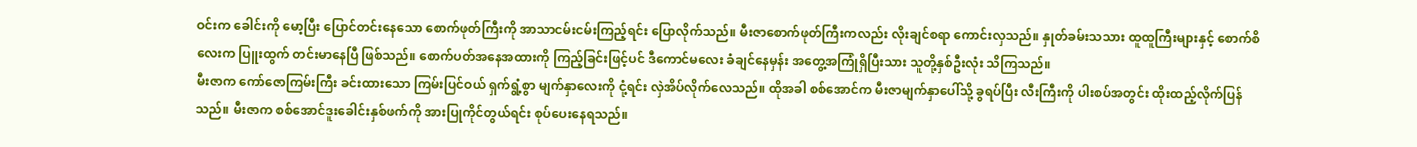ဝင်းက ခေါင်းကို မော့ပြီး ပြောင်တင်းနေသော စောက်ဖုတ်ကြီးကို အာသာငမ်းငမ်းကြည့်ရင်း ပြောလိုက်သည်။ မီးဇာစောက်ဖုတ်ကြီးကလည်း လိုးချင်စရာ ကောင်းလှသည်။ နှုတ်ခမ်းသသား ထူထူကြီးများနှင့် စောက်စိလေးက ပြူးထွက် တင်းမာနေပြီ ဖြစ်သည်။ စောက်ပတ်အနေအထားကို ကြည့်ခြင်းဖြင့်ပင် ဒီကောင်မလေး ခံချင်နေမှန်း အတွေ့အကြုံရှိပြီးသား သူတို့နှစ်ဦးလုံး သိကြသည်။
မီးဇာက ကော်ဇောကြမ်းကြီး ခင်းထားသော ကြမ်းပြင်ဝယ် ရှက်ရွံ့စွာ မျက်နှာလေးကို ငုံ့ရင်း လှဲအိပ်လိုက်လေသည်။ ထိုအခါ စစ်အောင်က မီးဇာမျက်နှာပေါ်သို့ ခွရပ်ပြီး လီးကြီးကို ပါးစပ်အတွင်း ထိုးထည့်လိုက်ပြန်သည်။ မီးဇာက စစ်အောင်ဒူးခေါင်းနှစ်ဖက်ကို အားပြုကိုင်တွယ်ရင်း စုပ်ပေးနေရသည်။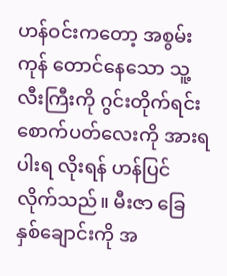ဟန်ဝင်းကတော့ အစွမ်းကုန် တောင်နေသော သူ့လီးကြီးကို ဂွင်းတိုက်ရင်း စောက်ပတ်လေးကို အားရပါးရ လိုးရန် ဟန်ပြင်လိုက်သည်။ မီးဇာ ခြေနှစ်ချောင်းကို အ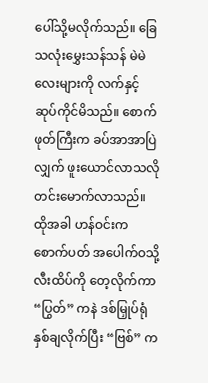ပေါ်သို့မလိုက်သည်။ ခြေသလုံးမွှေးသန်သန် မဲမဲလေးများကို လက်နှင့် ဆုပ်ကိုင်မိသည်။ စောက်ဖုတ်ကြီးက ခပ်အာအာပြဲလျှက် ဖူးယောင်လာသလို တင်းမောက်လာသည်။
ထိုအခါ ဟန်ဝင်းက စောက်ပတ် အပေါက်ဝသို့ လီးထိပ်ကို တေ့လိုက်ကာ “ပြွတ်” ကနဲ ဒစ်မြှုပ်ရုံ နှစ်ချလိုက်ပြီး “ဗြစ်” က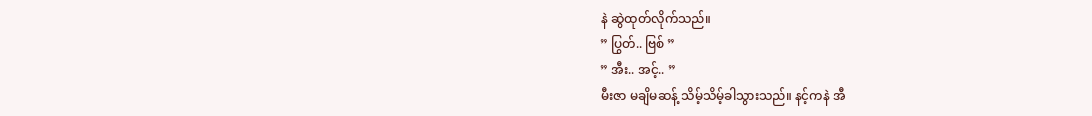နဲ ဆွဲထုတ်လိုက်သည်။
” ပြွတ်.. ဗြစ် ”
” အီး.. အင့်.. ”
မီးဇာ မချိမဆန့် သိမ့်သိမ့်ခါသွားသည်။ နင့်ကနဲ အီ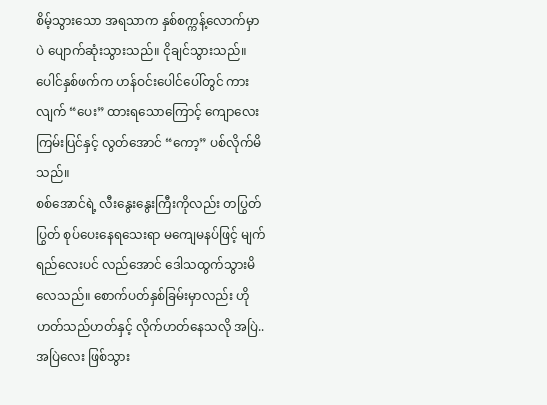စိမ့်သွားသော အရသာက နှစ်စက္ကန့်လောက်မှာပဲ ပျောက်ဆုံးသွားသည်။ ငိုချင်သွားသည်။ ပေါင်နှစ်ဖက်က ဟန်ဝင်းပေါင်ပေါ်တွင် ကားလျက် “ပေး” ထားရသောကြောင့် ကျောလေး ကြမ်းပြင်နှင့် လွတ်အောင် “ကော့” ပစ်လိုက်မိသည်။
စစ်အောင်ရဲ့ လီးနွေးနွေးကြီးကိုလည်း တပြွတ်ပြွတ် စုပ်ပေးနေရသေးရာ မကျေမနပ်ဖြင့် မျက်ရည်လေးပင် လည်အောင် ဒေါသထွက်သွားမိလေသည်။ စောက်ပတ်နှစ်ခြမ်းမှာလည်း ဟိုဟတ်သည်ဟတ်နှင့် လိုက်ဟတ်နေသလို အပြဲ.. အပြဲလေး ဖြစ်သွား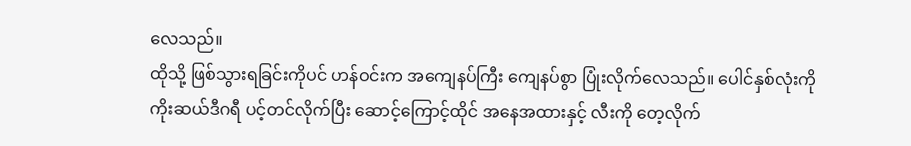လေသည်။
ထိုသို့ ဖြစ်သွားရခြင်းကိုပင် ဟန်ဝင်းက အကျေနပ်ကြီး ကျေနပ်စွာ ပြုံးလိုက်လေသည်။ ပေါင်နှစ်လုံးကို ကိုးဆယ်ဒီဂရီ ပင့်တင်လိုက်ပြီး ဆောင့်ကြောင့်ထိုင် အနေအထားနှင့် လီးကို တေ့လိုက်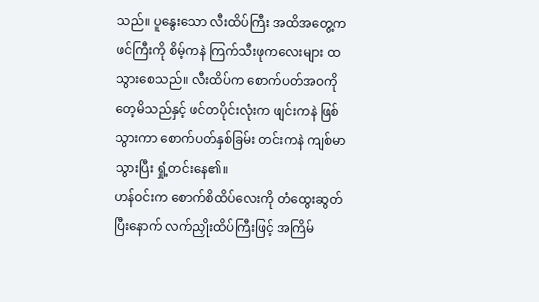သည်။ ပူနွေးသော လီးထိပ်ကြီး အထိအတွေ့က ဖင်ကြီးကို စိမ့်ကနဲ ကြက်သီးဖုကလေးများ ထသွားစေသည်။ လီးထိပ်က စောက်ပတ်အဝကို တေ့မိသည်နှင့် ဖင်တပိုင်းလုံးက ဖျင်းကနဲ ဖြစ်သွားကာ စောက်ပတ်နှစ်ခြမ်း တင်းကနဲ ကျစ်မာသွားပြီး ရှုံ့တင်းနေ၏။
ဟန်ဝင်းက စောက်စိထိပ်လေးကို တံထွေးဆွတ်ပြီးနောက် လက်ညှိုးထိပ်ကြီးဖြင့် အကြိမ်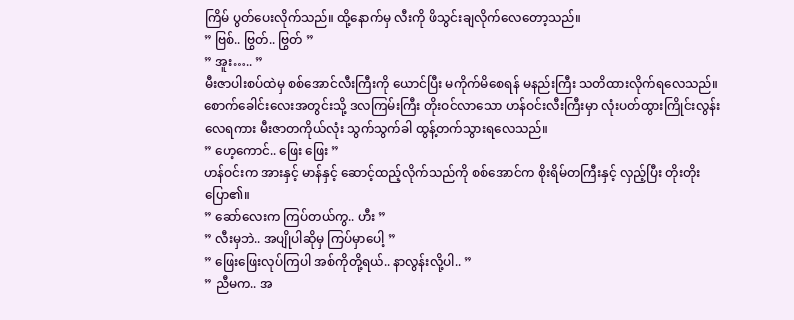ကြိမ် ပွတ်ပေးလိုက်သည်။ ထို့နောက်မှ လီးကို ဖိသွင်းချလိုက်လေတော့သည်။
” ဗြစ်.. ဗြွတ်.. ဗြွတ် ”
” အူး….. ”
မီးဇာပါးစပ်ထဲမှ စစ်အောင်လီးကြီးကို ယောင်ပြီး မကိုက်မိစေရန် မနည်းကြီး သတိထားလိုက်ရလေသည်။ စောက်ခေါင်းလေးအတွင်းသို့ ဒလကြမ်းကြီး တိုးဝင်လာသော ဟန်ဝင်းလီးကြီးမှာ လုံးပတ်ထွားကြိုင်းလွန်းလေရကား မီးဇာတကိုယ်လုံး သွက်သွက်ခါ ထွန့်တက်သွားရလေသည်။
” ဟေ့ကောင်.. ဖြေး ဖြေး ”
ဟန်ဝင်းက အားနှင့် မာန်နှင့် ဆောင့်ထည့်လိုက်သည်ကို စစ်အောင်က စိုးရိမ်တကြီးနှင့် လှည့်ပြီး တိုးတိုးပြော၏။
” ဆော်လေးက ကြပ်တယ်ကွ.. ဟီး ”
” လီးမှဘဲ.. အပျိုပါဆိုမှ ကြပ်မှာပေါ့ ”
” ဖြေးဖြေးလုပ်ကြပါ အစ်ကိုတို့ရယ်.. နာလွန်းလို့ပါ.. ”
” ညီမက.. အ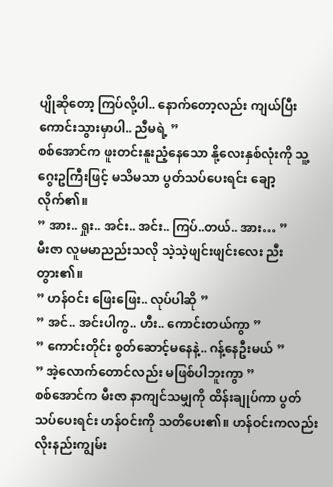ပျိုဆိုတော့ ကြပ်လို့ပါ.. နောက်တော့လည်း ကျယ်ပြီး ကောင်းသွားမှာပါ.. ညီမရဲ့ ”
စစ်အောင်က ဖူးတင်းနူးညံ့နေသော နို့လေးနှစ်လုံးကို သူ့ဂွေးဥကြီးဖြင့် မသိမသာ ပွတ်သပ်ပေးရင်း ချော့လိုက်၏။
” အား.. ရှုး.. အင်း.. အင်း.. ကြပ်..တယ်.. အား… ”
မီးဇာ လူမမာညည်းသလို သဲ့သဲ့ဖျင်းဖျင်းလေး ညီးတွား၏။
” ဟန်ဝင်း ဖြေးဖြေး.. လုပ်ပါဆို ”
” အင်.. အင်းပါကွ.. ဟီး.. ကောင်းတယ်ကွာ ”
” ကောင်းတိုင်း စွတ်ဆောင့်မနေနဲ့.. ဂန့်နေဦးမယ် ”
” အဲ့လောက်တောင်လည်း မဖြစ်ပါဘူးကွာ ”
စစ်အောင်က မီးဇာ နာကျင်သမျှကို ထိန်းချုပ်ကာ ပွတ်သပ်ပေးရင်း ဟန်ဝင်းကို သတိပေး၏။ ဟန်ဝင်းကလည်း လိုးနည်းကျွမ်း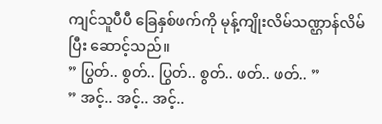ကျင်သူပီပီ ခြေနှစ်ဖက်ကို မုန့်ကျိုးလိမ်သဏ္ဌာန်လိမ်ပြီး ဆောင့်သည်။
” ပြွတ်.. စွတ်.. ပြွတ်.. စွတ်.. ဖတ်.. ဖတ်.. ”
” အင့်.. အင့်.. အင့်..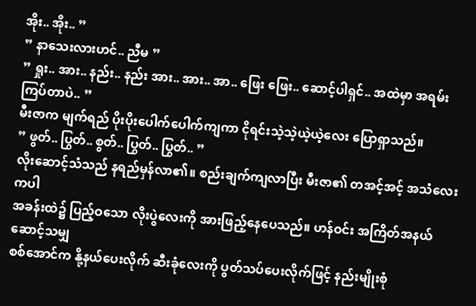အိုး.. အိုး.. ”
” နာသေးလားဟင်.. ညီမ ”
” ရှုး.. အား.. နည်း.. နည်း အား.. အား.. အာ.. ဖြေး ဖြေး.. ဆောင့်ပါရှင်.. အထဲမှာ အရမ်းကြပ်တာပဲ.. ”
မီးဇာက မျက်ရည် ပိုးပိုးပေါက်ပေါက်ကျကာ ငိုရင်းသဲ့သဲ့ယဲ့ယဲ့လေး ပြောရှာသည်။
” ဖွတ်.. ပြွတ်.. စွတ်.. ပြွတ်.. ပြွတ်.. ”
လိုးဆောင့်သံသည် နရည်မှန်လာ၏။ စည်းချက်ကျလာပြီး မီးဇာ၏ တအင့်အင့် အသံလေးကပါ
အခန်းထဲ၌ ပြည့်ဝသော လိုးပွဲလေးကို အားဖြည့်နေပေသည်။ ဟန်ဝင်း အကြိတ်အနယ် ဆောင့်သမျှ
စစ်အောင်က နို့နယ်ပေးလိုက် ဆီးခုံလေးကို ပွတ်သပ်ပေးလိုက်ဖြင့် နည်းမျိုးစုံ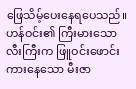ဖြေသိမ့်ပေးနေရပေသည်။
ဟန်ဝင်း၏ ကြီးမားသော လီးကြီးက ဖြူဝင်းဖောင်းကားနေသော မီးဇာ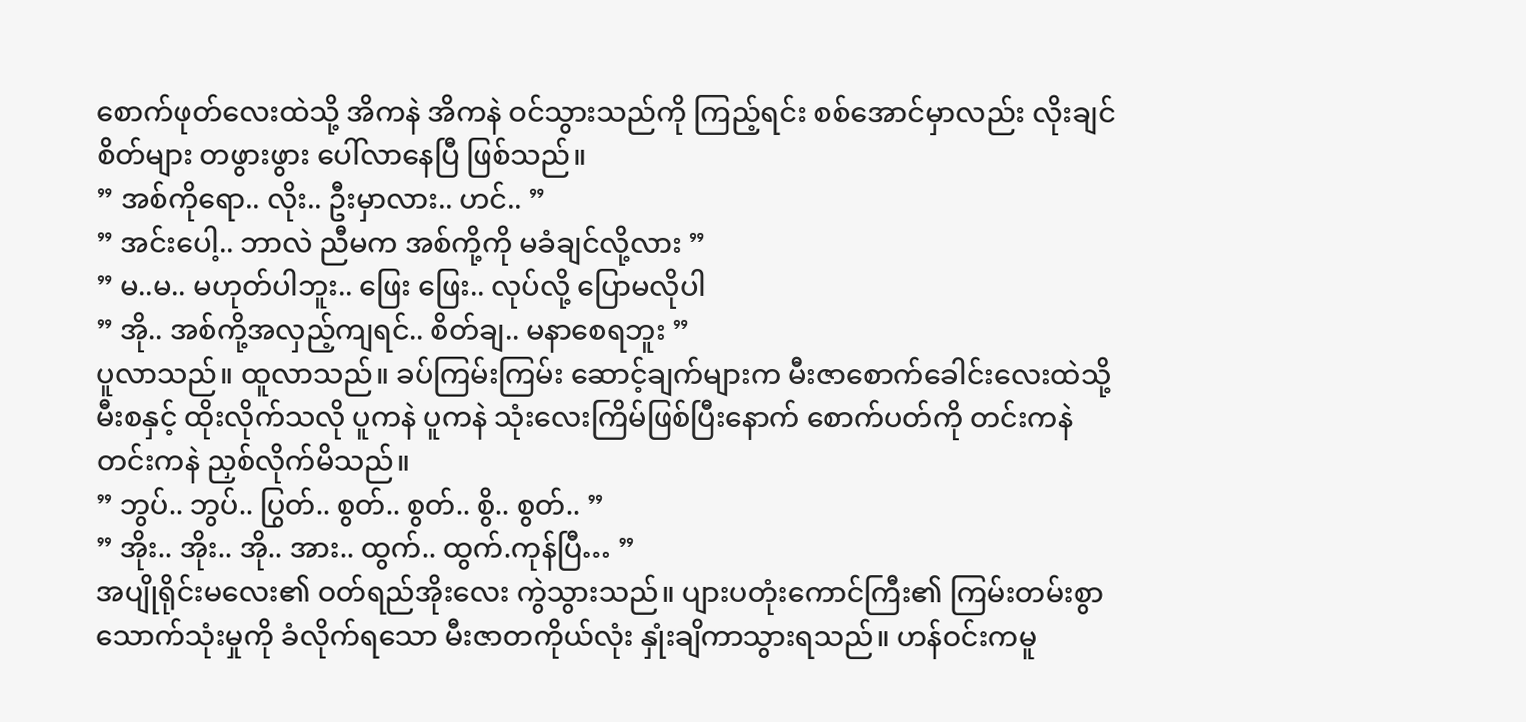စောက်ဖုတ်လေးထဲသို့ အိကနဲ အိကနဲ ဝင်သွားသည်ကို ကြည့်ရင်း စစ်အောင်မှာလည်း လိုးချင်စိတ်များ တဖွားဖွား ပေါ်လာနေပြီ ဖြစ်သည်။
” အစ်ကိုရော.. လိုး.. ဦးမှာလား.. ဟင်.. ”
” အင်းပေါ့.. ဘာလဲ ညီမက အစ်ကို့ကို မခံချင်လို့လား ”
” မ..မ.. မဟုတ်ပါဘူး.. ဖြေး ဖြေး.. လုပ်လို့ ပြောမလိုပါ
” အို.. အစ်ကို့အလှည့်ကျရင်.. စိတ်ချ.. မနာစေရဘူး ”
ပူလာသည်။ ထူလာသည်။ ခပ်ကြမ်းကြမ်း ဆောင့်ချက်များက မီးဇာစောက်ခေါင်းလေးထဲသို့ မီးစနှင့် ထိုးလိုက်သလို ပူကနဲ ပူကနဲ သုံးလေးကြိမ်ဖြစ်ပြီးနောက် စောက်ပတ်ကို တင်းကနဲ တင်းကနဲ ညှစ်လိုက်မိသည်။
” ဘွပ်.. ဘွပ်.. ပြွတ်.. စွတ်.. စွတ်.. စွိ.. စွတ်.. ”
” အိုး.. အိုး.. အို.. အား.. ထွက်.. ထွက်.ကုန်ပြီ… ”
အပျိုရိုင်းမလေး၏ ဝတ်ရည်အိုးလေး ကွဲသွားသည်။ ပျားပတုံးကောင်ကြီး၏ ကြမ်းတမ်းစွာ သောက်သုံးမှုကို ခံလိုက်ရသော မီးဇာတကိုယ်လုံး နှုံးချိကာသွားရသည်။ ဟန်ဝင်းကမူ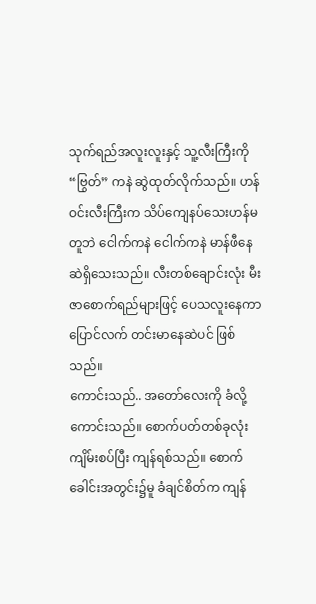သုက်ရည်အလူးလူးနှင့် သူ့လီးကြီးကို “ဗြွတ်” ကနဲ ဆွဲထုတ်လိုက်သည်။ ဟန်ဝင်းလီးကြီးက သိပ်ကျေနပ်သေးဟန်မတူဘဲ ငေါက်ကနဲ ငေါက်ကနဲ မာန်ဖီနေဆဲရှိသေးသည်။ လီးတစ်ချောင်းလုံး မီးဇာစောက်ရည်များဖြင့် ပေသလူးနေကာ ပြောင်လက် တင်းမာနေဆဲပင် ဖြစ်သည်။
ကောင်းသည်.. အတော်လေးကို ခံလို့ကောင်းသည်။ စောက်ပတ်တစ်ခုလုံး ကျိမ်းစပ်ပြီး ကျန်ရစ်သည်။ စောက်ခေါင်းအတွင်း၌မူ ခံချင်စိတ်က ကျန်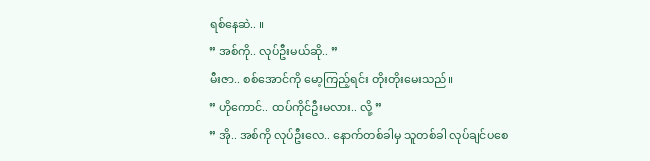ရစ်နေဆဲ.. ။
” အစ်ကို.. လုပ်ဦးမယ်ဆို.. ”
မီးဇာ.. စစ်အောင်ကို မော့ကြည့်ရင်း တိုးတိုးမေးသည်။
” ဟိုကောင်.. ထပ်ကိုင်ဦးမလား.. လို့ ”
” အို.. အစ်ကို လုပ်ဦးလေ.. နောက်တစ်ခါမှ သူတစ်ခါ လုပ်ချင်ပစေ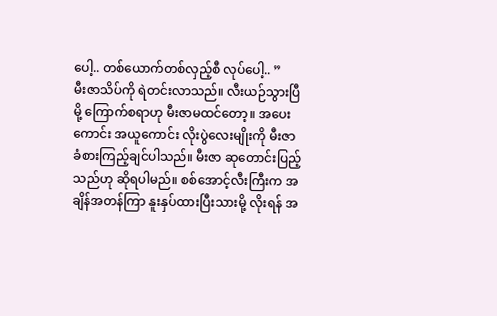ပေါ့.. တစ်ယောက်တစ်လှည့်စီ လုပ်ပေါ့.. ”
မီးဇာသိပ်ကို ရဲတင်းလာသည်။ လီးယဉ်သွားပြီမို့ ကြောက်စရာဟု မီးဇာမထင်တော့။ အပေးကောင်း အယူကောင်း လိုးပွဲလေးမျိုးကို မီးဇာ ခံစားကြည့်ချင်ပါသည်။ မီးဇာ ဆုတောင်းပြည့်သည်ဟု ဆိုရပါမည်။ စစ်အောင့်လီးကြီးက အချိန်အတန်ကြာ နူးနှပ်ထားပြီးသားမို့ လိုးရန် အ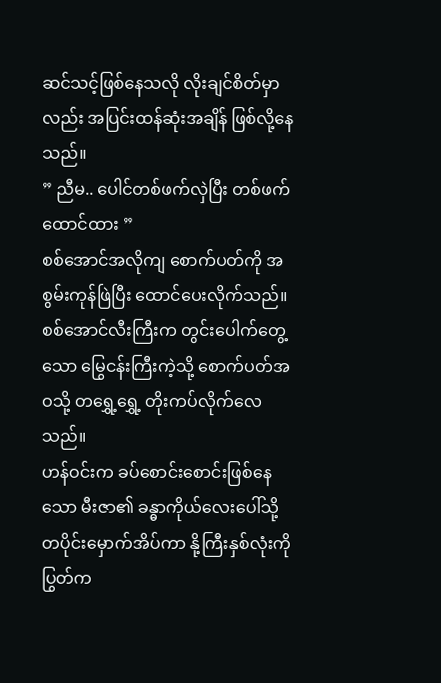ဆင်သင့်ဖြစ်နေသလို လိုးချင်စိတ်မှာလည်း အပြင်းထန်ဆုံးအချိန် ဖြစ်လို့နေသည်။
” ညီမ.. ပေါင်တစ်ဖက်လှဲပြီး တစ်ဖက် ထောင်ထား ”
စစ်အောင်အလိုကျ စောက်ပတ်ကို အစွမ်းကုန်ဖြဲပြီး ထောင်ပေးလိုက်သည်။ စစ်အောင်လီးကြီးက တွင်းပေါက်တွေ့သော မြွေငန်းကြီးကဲ့သို့ စောက်ပတ်အဝသို့ တရွှေ့ရွှေ့ တိုးကပ်လိုက်လေသည်။
ဟန်ဝင်းက ခပ်စောင်းစောင်းဖြစ်နေသော မီးဇာ၏ ခန္ဓာကိုယ်လေးပေါ်သို့ တပိုင်းမှောက်အိပ်ကာ နို့ကြီးနှစ်လုံးကို ပြွတ်က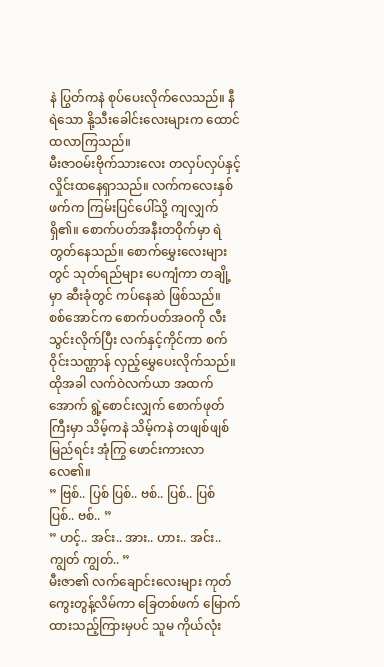နဲ ပြွတ်ကနဲ စုပ်ပေးလိုက်လေသည်။ နီရဲသော နို့သီးခေါင်းလေးများက ထောင်ထလာကြသည်။
မီးဇာဝမ်းဗိုက်သားလေး တလှပ်လှပ်နှင့် လှိုင်းထနေရှာသည်။ လက်ကလေးနှစ်ဖက်က ကြမ်းပြင်ပေါ်သို့ ကျလျှက်ရှိ၏။ စောက်ပတ်အနီးတဝိုက်မှာ ရဲတွတ်နေသည်။ စောက်မွှေးလေးများတွင် သုတ်ရည်များ ပေကျံကာ တချို့မှာ ဆီးခုံတွင် ကပ်နေဆဲ ဖြစ်သည်။
စစ်အောင်က စောက်ပတ်အဝကို လီးသွင်းလိုက်ပြီး လက်နှင့်ကိုင်ကာ စက်ဝိုင်းသဏ္ဌာန် လှည့်မွှေပေးလိုက်သည်။ ထိုအခါ လက်ဝဲလက်ယာ အထက်အောက် ရွဲ့စောင်းလျှက် စောက်ဖုတ်ကြီးမှာ သိမ့်ကနဲ သိမ့်ကနဲ တဖျစ်ဖျစ်မြည်ရင်း အုံကြွ ဖောင်းကားလာလေ၏။
” ဗြစ်.. ပြစ် ပြစ်.. ဗစ်.. ပြစ်.. ပြစ် ပြစ်.. ဗစ်.. ”
” ဟင့်.. အင်း.. အား.. ဟား.. အင်း.. ကျွတ် ကျွတ်.. ”
မီးဇာ၏ လက်ချောင်းလေးများ ကုတ်ကွေးတွန့်လိမ်ကာ ခြေတစ်ဖက် မြောက်ထားသည့်ကြားမှပင် သူမ ကိုယ်လုံး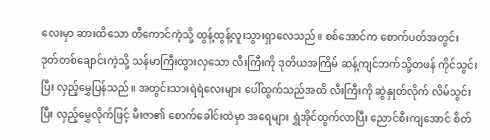လေးမှာ ဆားထိသော တီကောင်ကဲ့သို့ ထွန့်ထွန့်လူးသွားရှာလေသည်။ စစ်အောင်က စောက်ပတ်အတွင်း ဒုတ်တစ်ချောင်းကဲ့သို့ သန်မာကြီးထွားလှသော လီးကြီးကို ဒုတိယအကြိမ် ဆန့်ကျင်ဘက်သို့တဖန် ကိုင်သွင်းပြီး လှည့်မွှေပြန်သည်။ အတွင်းသားရဲရဲလေးများ ပေါ်ထွက်သည်အထိ လီးကြီးကို ဆွဲနှုတ်လိုက် လိမ်သွင်းပြီး လှည့်မွှေလိုက်ဖြင့် မီးဇာ၏ စောက်ခေါင်းထဲမှာ အရေများ ရွှဲအိုင်ထွက်လာပြီး ညောင်စီးကျအောင် စိတ်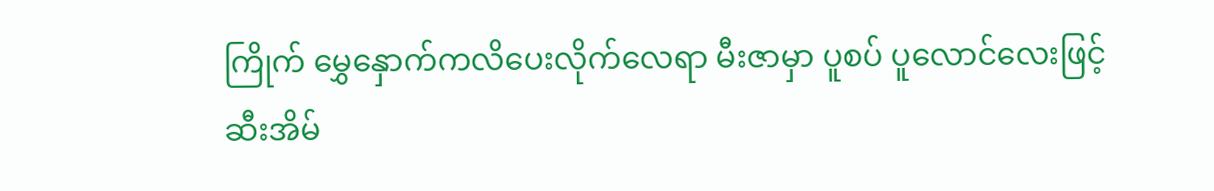ကြိုက် မွှေနှောက်ကလိပေးလိုက်လေရာ မီးဇာမှာ ပူစပ် ပူလောင်လေးဖြင့် ဆီးအိမ်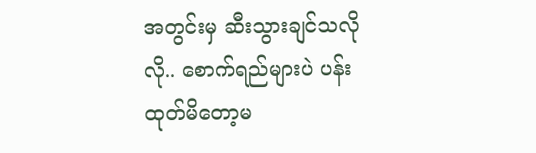အတွင်းမှ ဆီးသွားချင်သလိုလို.. စောက်ရည်များပဲ ပန်းထုတ်မိတော့မ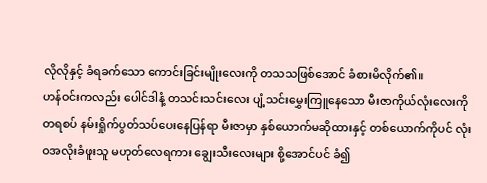လိုလိုနှင့် ခံရခက်သော ကောင်းခြင်းမျိုးလေးကို တသသဖြစ်အောင် ခံစားမိလိုက်၏။
ဟန်ဝင်းကလည်း ပေါင်ဒါနံ့ တသင်းသင်းလေး ပျံ့သင်းမွှေးကြူနေသော မီးဇာကိုယ်လုံးလေးကို တရစပ် နမ်းရှိုက်ပွတ်သပ်ပေးနေပြန်ရာ မီးဇာမှာ နှစ်ယောက်မဆိုထားနှင့် တစ်ယောက်ကိုပင် လုံးဝအလိုးခံဖူးသူ မဟုတ်လေရကား ချွေးသီးလေးများ စို့အောင်ပင် ခံ၍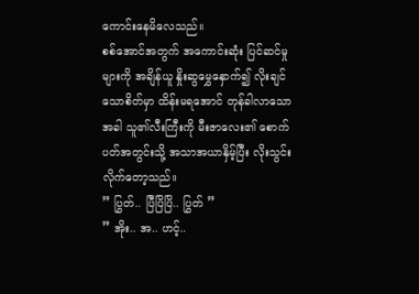ကောင်းနေမိလေသည်။
စစ်အောင်အတွက် အကောင်းဆုံး ပြင်ဆင်မှုများကို အချိန်ယူ နှိုးဆွမွှေနှောက်၍ လိုးချင်သောစိတ်မှာ ထိန်းမရအောင် တုန်ခါလာသောအခါ သူ၏လီးကြီးကို မီးဇာလေး၏ စောက်ပတ်အတွင်းသို့ အသာအယာနှိမ့်ပြီး လိုးသွင်းလိုက်တော့သည်။
” ပြွတ်.. ပြီပြိပြိ.. ပြွတ် ”
” အိုး.. အ.. ဟင့်..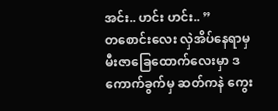အင်း.. ဟင်း ဟင်း.. ”
တစောင်းလေး လှဲအိပ်နေရာမှ မီးဇာခြေထောက်လေးမှာ ဒကောက်ခွက်မှ ဆတ်ကနဲ ကွေး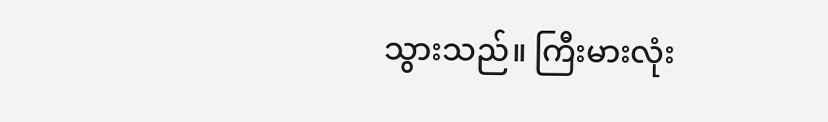သွားသည်။ ကြီးမားလုံး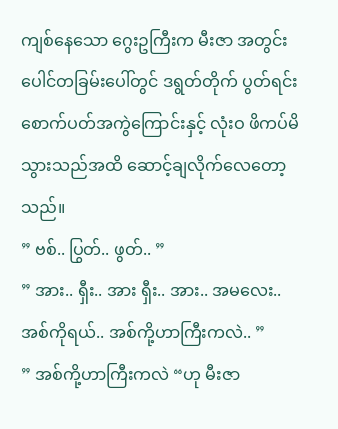ကျစ်နေသော ဂွေးဥကြီးက မီးဇာ အတွင်းပေါင်တခြမ်းပေါ်တွင် ဒရွတ်တိုက် ပွတ်ရင်း စောက်ပတ်အကွဲကြောင်းနှင့် လုံးဝ ဖိကပ်မိသွားသည်အထိ ဆောင့်ချလိုက်လေတော့သည်။
” ဗစ်.. ပြွတ်.. ဖွတ်.. ”
” အား.. ရှီး.. အား ရှီး.. အား.. အမလေး.. အစ်ကိုရယ်.. အစ်ကို့ဟာကြီးကလဲ.. ”
” အစ်ကို့ဟာကြီးကလဲ “ဟု မီးဇာ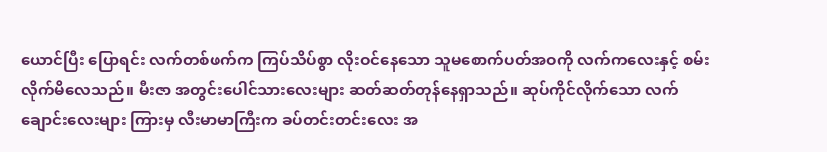ယောင်ပြီး ပြောရင်း လက်တစ်ဖက်က ကြပ်သိပ်စွာ လိုးဝင်နေသော သူမစောက်ပတ်အဝကို လက်ကလေးနှင့် စမ်းလိုက်မိလေသည်။ မီးဇာ အတွင်းပေါင်သားလေးများ ဆတ်ဆတ်တုန်နေရှာသည်။ ဆုပ်ကိုင်လိုက်သော လက်ချောင်းလေးများ ကြားမှ လီးမာမာကြီးက ခပ်တင်းတင်းလေး အ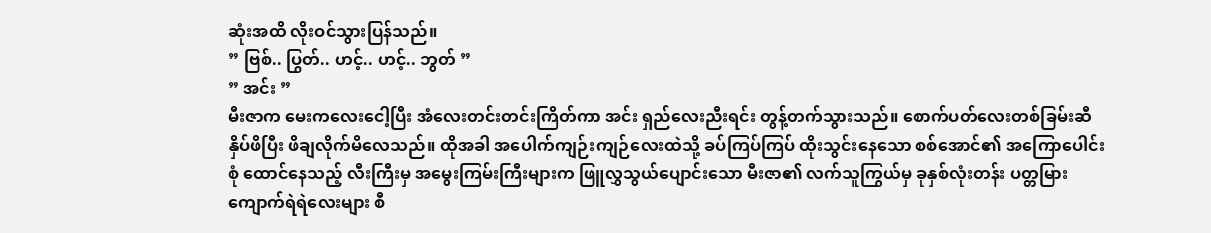ဆုံးအထိ လိုးဝင်သွားပြန်သည်။
” ဗြစ်.. ပြွတ်.. ဟင့်.. ဟင့်.. ဘွတ် ”
” အင်း ”
မီးဇာက မေးကလေးငေါ့ပြီး အံလေးတင်းတင်းကြိတ်ကာ အင်း ရှည်လေးညီးရင်း တွန့်တက်သွားသည်။ စောက်ပတ်လေးတစ်ခြမ်းဆီ နှိပ်ဖိပြီး ဖိချလိုက်မိလေသည်။ ထိုအခါ အပေါက်ကျဉ်းကျဉ်လေးထဲသို့ ခပ်ကြပ်ကြပ် ထိုးသွင်းနေသော စစ်အောင်၏ အကြောပေါင်းစုံ ထောင်နေသည့် လီးကြီးမှ အမွေးကြမ်းကြီးများက ဖြူလွှသွယ်ပျောင်းသော မီးဇာ၏ လက်သူကြွယ်မှ ခုနှစ်လုံးတန်း ပတ္တမြားကျောက်ရဲရဲလေးများ စီ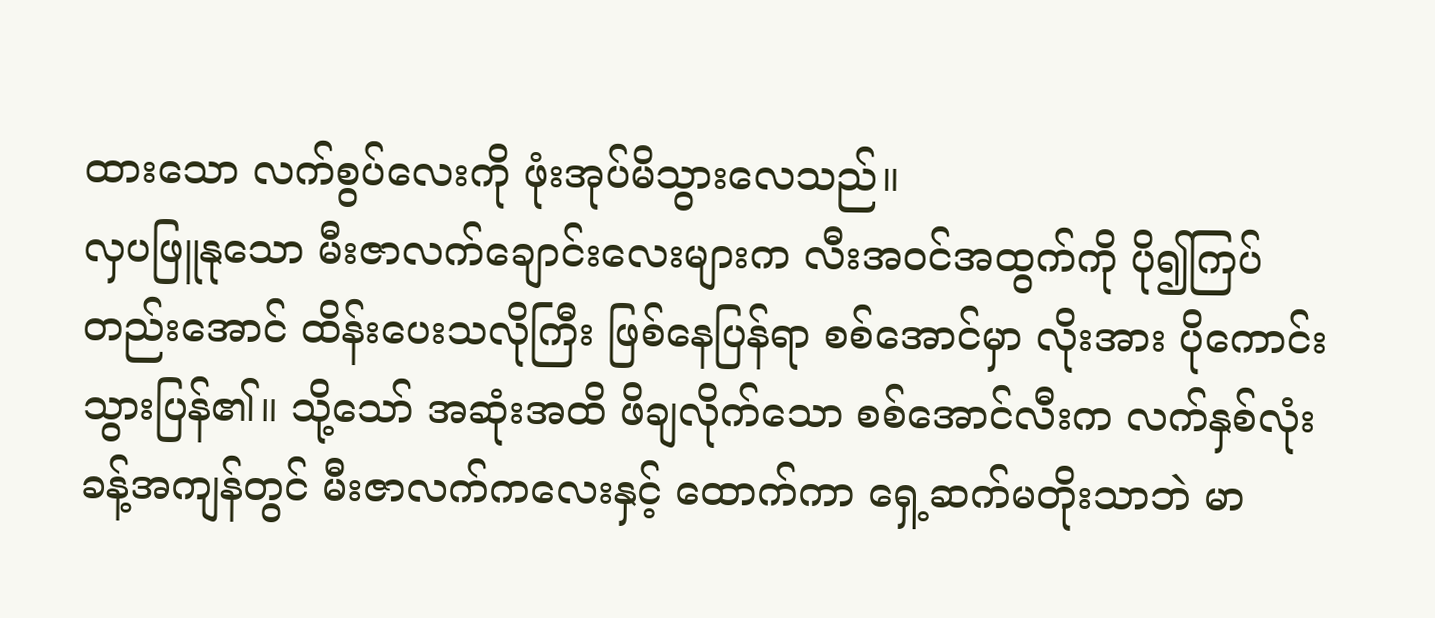ထားသော လက်စွပ်လေးကို ဖုံးအုပ်မိသွားလေသည်။
လှပဖြူနုသော မီးဇာလက်ချောင်းလေးများက လီးအဝင်အထွက်ကို ပို၍ကြပ်တည်းအောင် ထိန်းပေးသလိုကြီး ဖြစ်နေပြန်ရာ စစ်အောင်မှာ လိုးအား ပိုကောင်းသွားပြန်၏။ သို့သော် အဆုံးအထိ ဖိချလိုက်သော စစ်အောင်လီးက လက်နှစ်လုံးခန့်အကျန်တွင် မီးဇာလက်ကလေးနှင့် ထောက်ကာ ရှေ့ဆက်မတိုးသာဘဲ မာ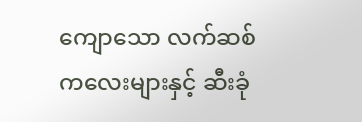ကျောသော လက်ဆစ်ကလေးများနှင့် ဆီးခုံ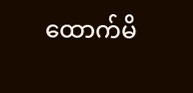ထောက်မိ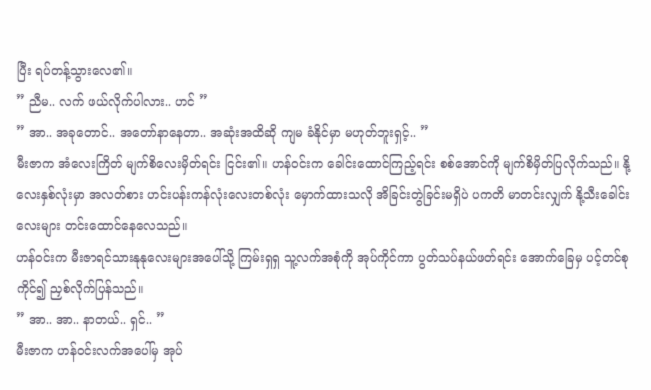ပြီး ရပ်တန့်သွားလေ၏။
” ညီမ.. လက် ဖယ်လိုက်ပါလား.. ဟင် ”
” အာ.. အခုတောင်.. အတော်နာနေတာ.. အဆုံးအထိဆို ကျမ ခံနိုင်မှာ မဟုတ်ဘူးရှင့်.. ”
မီးဇာက အံလေးကြိတ် မျက်စိလေးမှိတ်ရင်း ငြင်း၏။ ဟန်ဝင်းက ခေါင်းထောင်ကြည့်ရင်း စစ်အောင်ကို မျက်စိမှိတ်ပြလိုက်သည်။ နို့လေးနှစ်လုံးမှာ အလတ်စား ဟင်းပန်းကန်လုံးလေးတစ်လုံး မှောက်ထားသလို အိခြင်းတွဲခြင်းမရှိပဲ ပကတိ မာတင်းလျှက် နို့သီးခေါင်းလေးများ တင်းထောင်နေလေသည်။
ဟန်ဝင်းက မီးဇာရင်သားနုနုလေးများအပေါ်သို့ ကြမ်းရှရှ သူ့လက်အစုံကို အုပ်ကိုင်ကာ ပွတ်သပ်နယ်ဖတ်ရင်း အောက်ခြေမှ ပင့်တင်စုကိုင်၍ ညှစ်လိုက်ပြန်သည်။
” အာ.. အာ.. နာတယ်.. ရှင်.. ”
မီးဇာက ဟန်ဝင်းလက်အပေါ်မှ အုပ်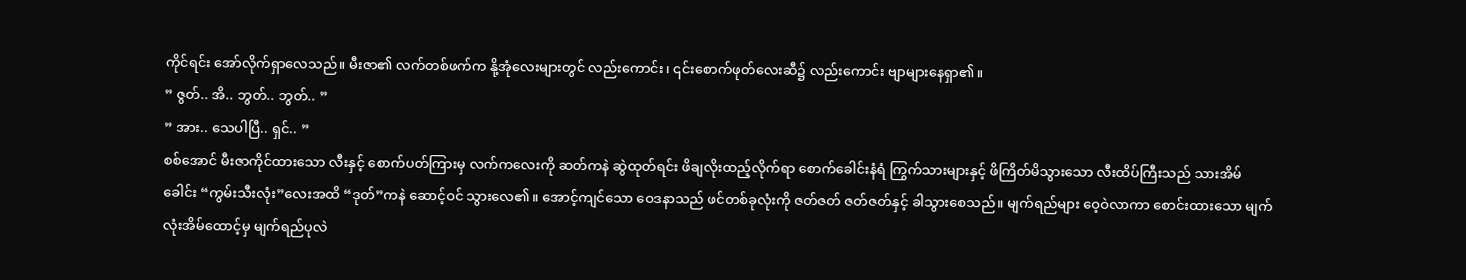ကိုင်ရင်း အော်လိုက်ရှာလေသည်။ မီးဇာ၏ လက်တစ်ဖက်က နို့အုံလေးများတွင် လည်းကောင်း၊ ၎င်းစောက်ဖုတ်လေးဆီ၌ လည်းကောင်း ဗျာများနေရှာ၏။
” ဇွတ်.. အိ.. ဘွတ်.. ဘွတ်.. ”
” အား.. သေပါပြီ.. ရှင်.. ”
စစ်အောင် မီးဇာကိုင်ထားသော လီးနှင့် စောက်ပတ်ကြားမှ လက်ကလေးကို ဆတ်ကနဲ ဆွဲထုတ်ရင်း ဖိချလိုးထည့်လိုက်ရာ စောက်ခေါင်းနံရံ ကြွက်သားများနှင့် ဖိကြိတ်မိသွားသော လီးထိပ်ကြီးသည် သားအိမ်ခေါင်း “ကွမ်းသီးလုံး”လေးအထိ “ဒုတ်”ကနဲ ဆောင့်ဝင် သွားလေ၏။ အောင့်ကျင်သော ဝေဒနာသည် ဖင်တစ်ခုလုံးကို ဇတ်ဇတ် ဇတ်ဇတ်နှင့် ခါသွားစေသည်။ မျက်ရည်များ ဝေ့ဝဲလာကာ စောင်းထားသော မျက်လုံးအိမ်ထောင့်မှ မျက်ရည်ပုလဲ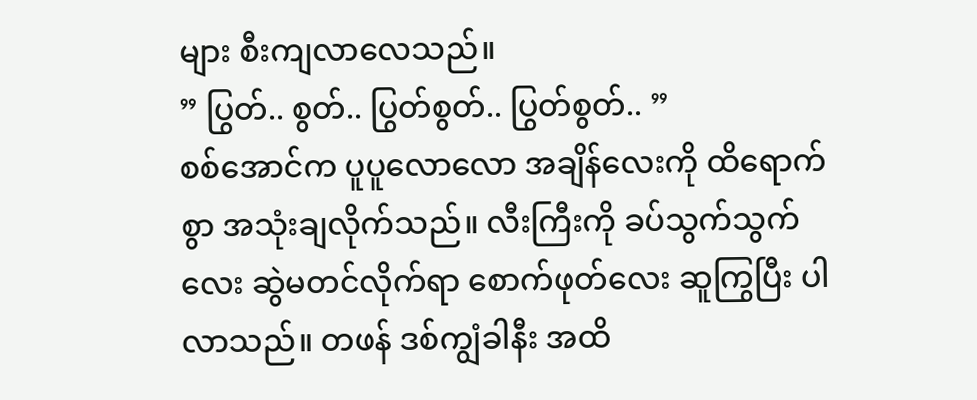များ စီးကျလာလေသည်။
” ပြွတ်.. စွတ်.. ပြွတ်စွတ်.. ပြွတ်စွတ်.. ”
စစ်အောင်က ပူပူလောလော အချိန်လေးကို ထိရောက်စွာ အသုံးချလိုက်သည်။ လီးကြီးကို ခပ်သွက်သွက်လေး ဆွဲမတင်လိုက်ရာ စောက်ဖုတ်လေး ဆူကြွပြီး ပါလာသည်။ တဖန် ဒစ်ကျွံခါနီး အထိ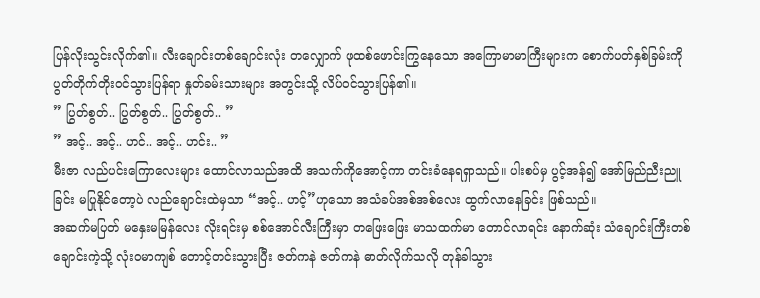ပြန်လိုးသွင်းလိုက်၏။ လီးချောင်းတစ်ချောင်းလုံး တလျှောက် ဖုထစ်ဖောင်းကြွနေသော အကြောမာမာကြီးများက စောက်ပတ်နှစ်ခြမ်းကို ပွတ်တိုက်တိုးဝင်သွားပြန်ရာ နှုတ်ခမ်းသားများ အတွင်းသို့ လိပ်ဝင်သွားပြန်၏။
” ပြွတ်စွတ်.. ပြွတ်စွတ်.. ပြွတ်စွတ်.. ”
” အင့်.. အင့်.. ဟင်.. အင့်.. ဟင်း.. ”
မီးဇာ လည်ပင်းကြောလေးများ ထောင်လာသည်အထိ အသက်ကိုအောင့်ကာ တင်းခံနေရရှာသည်။ ပါးစပ်မှ ပွင့်အန်၍ အော်မြည်ညီးညူခြင်း မပြုနိုင်တော့ပဲ လည်ချောင်းထဲမှသာ “အင့်.. ဟင့်”ဟုသော အသံခပ်အစ်အစ်လေး ထွက်လာနေခြင်း ဖြစ်သည်။
အဆက်မပြတ် မနှေးမမြန်လေး လိုးရင်းမှ စစ်အောင်လီးကြီးမှာ တဖြေးဖြေး မာသထက်မာ တောင်လာရင်း နောက်ဆုံး သံချောင်းကြီးတစ်ချောင်းကဲ့သို့ လုံးဝမာကျစ် တောင့်တင်းသွားပြီး ဇတ်ကနဲ ဇတ်ကနဲ ဓာတ်လိုက်သလို တုန်ခါသွား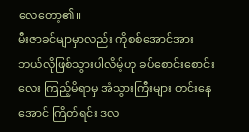လေတော့၏။
မီးဇာခင်မျာမှာလည်း ကိုစစ်အောင်အား ဘယ်လိုဖြစ်သွားပါလိမ့်ဟု ခပ်စောင်းစောင်းလေး ကြည့်မိရာမှ အံသွားကြီးများ တင်းနေအောင် ကြိတ်ရင်း ဒလ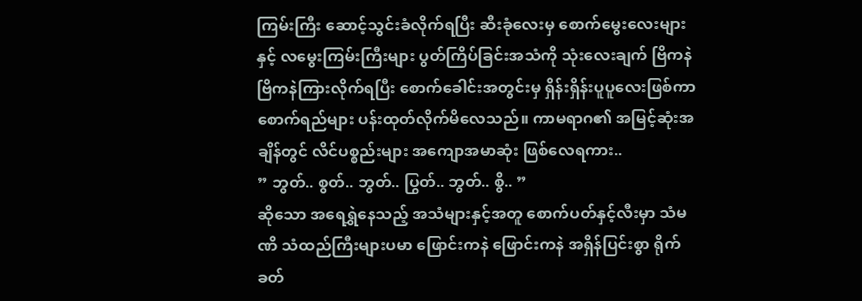ကြမ်းကြီး ဆောင့်သွင်းခံလိုက်ရပြီး ဆီးခုံလေးမှ စောက်မွေးလေးများနှင့် လမွေးကြမ်းကြီးများ ပွတ်ကြိပ်ခြင်းအသံကို သုံးလေးချက် ဗြိကနဲ ဗြိကနဲကြားလိုက်ရပြီး စောက်ခေါင်းအတွင်းမှ ရှိန်းရှိန်းပူပူလေးဖြစ်ကာ စောက်ရည်များ ပန်းထုတ်လိုက်မိလေသည်။ ကာမရာဂ၏ အမြင့်ဆုံးအချိန်တွင် လိင်ပစ္စည်းများ အကျောအမာဆုံး ဖြစ်လေရကား..
” ဘွတ်.. စွတ်.. ဘွတ်.. ပြွတ်.. ဘွတ်.. စွိ.. ”
ဆိုသော အရေရွှဲနေသည့် အသံများနှင့်အတူ စောက်ပတ်နှင့်လီးမှာ သံမဏိ သံထည်ကြီးများပမာ ဖြောင်းကနဲ ဖြောင်းကနဲ အရှိန်ပြင်းစွာ ရိုက်ခတ်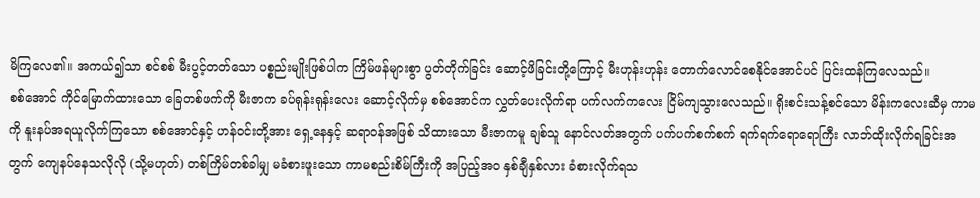မိကြလေ၏။ အကယ်၍သာ စင်စစ် မီးပွင့်တတ်သော ပစ္စည်းမျိုးဖြစ်ပါက ကြိမ်ဖန်များစွာ ပွတ်တိုက်ခြင်း ဆောင့်ဖိခြင်းတို့ကြောင့် မီးဟုန်းဟုန်း တောက်လောင်စေနိုင်အောင်ပင် ပြင်းထန်ကြလေသည်။
စစ်အောင် ကိုင်မြောက်ထားသော ခြေတစ်ဖက်ကို မီးဇာက ခပ်ရုန်းရုန်းလေး ဆောင့်လိုက်မှ စစ်အောင်က လွှတ်ပေးလိုက်ရာ ပက်လက်ကလေး ငြိမ်ကျသွားလေသည်။ ရိုးစင်းသန့်စင်သော မိန်းကလေးဆီမှ ကာမကို နူးနပ်အရယူလိုက်ကြသော စစ်အောင်နှင့် ဟန်ဝင်းတို့အား ရှေ့နေနှင့် ဆရာဝန်အဖြစ် သိထားသော မီးဇာကမူ ချစ်သူ နောင်လတ်အတွက် ပက်ပက်စက်စက် ရက်ရက်ရောရောကြီး လာဘ်ထိုးလိုက်ရခြင်းအတွက် ကျေနပ်နေသလိုလို (သို့မဟုတ်) တစ်ကြိမ်တစ်ခါမျှ မခံစားဖူးသော ကာမစည်းစိမ်ကြီးကို အပြည့်အဝ နှစ်ချီနှစ်လား ခံစားလိုက်ရသ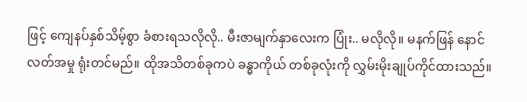ဖြင့် ကျေနပ်နှစ်သိမ့်စွာ ခံစားရသလိုလို.. မီးဇာမျက်နှာလေးက ပြုံး.. မလိုလို။ မနက်ဖြန် နောင်လတ်အမှု ရုံးတင်မည်။ ထိုအသိတစ်ခုကပဲ ခန္ဓာကိုယ် တစ်ခုလုံးကို လွှမ်းမိုးချုပ်ကိုင်ထားသည်။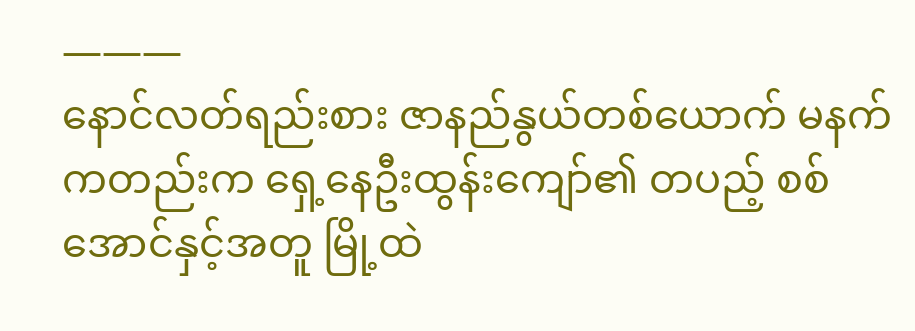———
နောင်လတ်ရည်းစား ဇာနည်နွယ်တစ်ယောက် မနက်ကတည်းက ရှေ့နေဦးထွန်းကျော်၏ တပည့် စစ်အောင်နှင့်အတူ မြို့ထဲ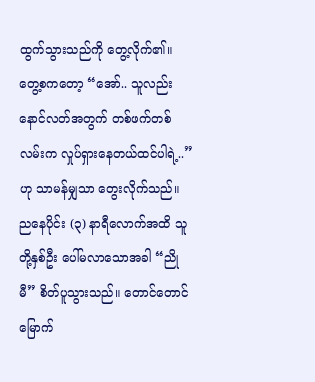ထွက်သွားသည်ကို တွေ့လိုက်၏။ တွေ့စကတော့ “အော်.. သူလည်း နောင်လတ်အတွက် တစ်ဖက်တစ်လမ်းက လှုပ်ရှားနေတယ်ထင်ပါရဲ့..” ဟု သာမန်မျှသာ တွေးလိုက်သည်။
ညနေပိုင်း (၃) နာရီလောက်အထိ သူတို့နှစ်ဦး ပေါ်မလာသောအခါ “ညိုမီ” စိတ်ပူသွားသည်။ တောင်တောင်မြောက်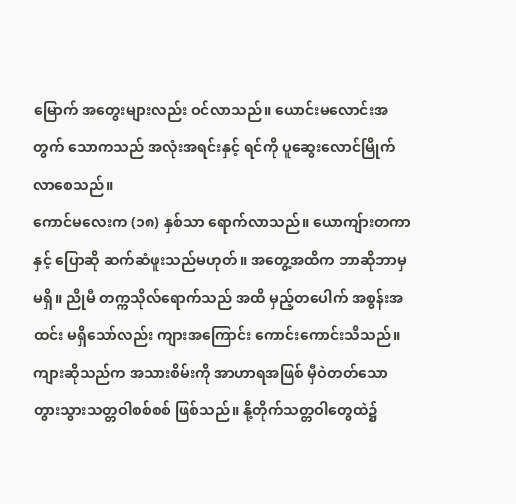မြောက် အတွေးများလည်း ဝင်လာသည်။ ယောင်းမလောင်းအတွက် သောကသည် အလုံးအရင်းနှင့် ရင်ကို ပူဆွေးလောင်မြိုက်လာစေသည်။
ကောင်မလေးက (၁၈) နှစ်သာ ရောက်လာသည်။ ယောကျ်ားတကာနှင့် ပြောဆို ဆက်ဆံဖူးသည်မဟုတ်။ အတွေ့အထိက ဘာဆိုဘာမှ မရှိ။ ညိုမီ တက္ကသိုလ်ရောက်သည် အထိ မှည့်တပေါက် အစွန်းအထင်း မရှိသော်လည်း ကျားအကြောင်း ကောင်းကောင်းသိသည်။
ကျားဆိုသည်က အသားစိမ်းကို အာဟာရအဖြစ် မှီဝဲတတ်သော တွားသွားသတ္တဝါစစ်စစ် ဖြစ်သည်။ နို့တိုက်သတ္တဝါတွေထဲ၌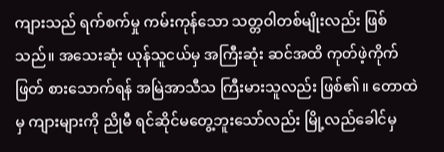ကျားသည် ရက်စက်မှု ကမ်းကုန်သော သတ္တဝါတစ်မျိုးလည်း ဖြစ်သည်။ အသေးဆုံး ယုန်သူငယ်မှ အကြီးဆုံး ဆင်အထိ ကုတ်ဖဲ့ကိုက်ဖြတ် စားသောက်ရန် အမြဲအာသီသ ကြီးမားသူလည်း ဖြစ်၏။ တောထဲမှ ကျားများကို ညိုမီ ရင်ဆိုင်မတွေ့ဘူးသော်လည်း မြို့လည်ခေါင်မှ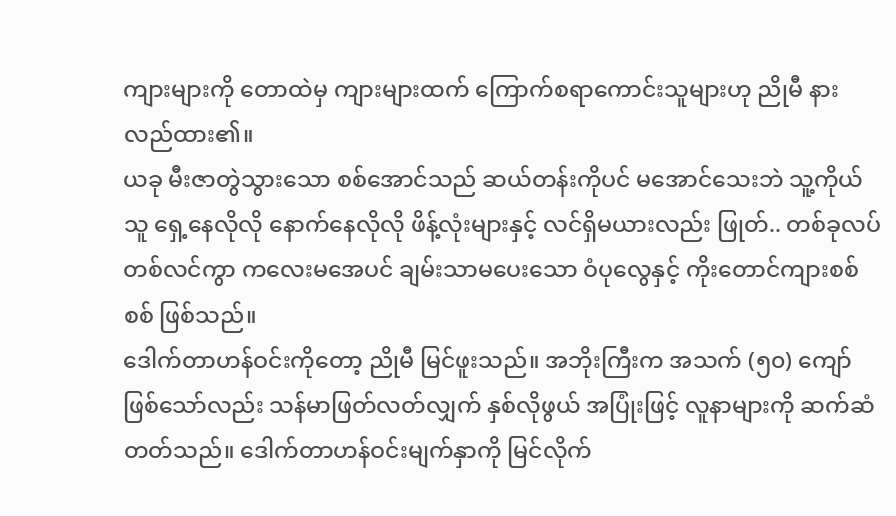ကျားများကို တောထဲမှ ကျားများထက် ကြောက်စရာကောင်းသူများဟု ညိုမီ နားလည်ထား၏။
ယခု မီးဇာတွဲသွားသော စစ်အောင်သည် ဆယ်တန်းကိုပင် မအောင်သေးဘဲ သူ့ကိုယ်သူ ရှေ့နေလိုလို နောက်နေလိုလို ဖိန့်လုံးများနှင့် လင်ရှိမယားလည်း ဖြုတ်.. တစ်ခုလပ် တစ်လင်ကွာ ကလေးမအေပင် ချမ်းသာမပေးသော ဝံပုလွေနှင့် ကိုးတောင်ကျားစစ်စစ် ဖြစ်သည်။
ဒေါက်တာဟန်ဝင်းကိုတော့ ညိုမီ မြင်ဖူးသည်။ အဘိုးကြီးက အသက် (၅၀) ကျော် ဖြစ်သော်လည်း သန်မာဖြတ်လတ်လျှက် နှစ်လိုဖွယ် အပြုံးဖြင့် လူနာများကို ဆက်ဆံတတ်သည်။ ဒေါက်တာဟန်ဝင်းမျက်နှာကို မြင်လိုက်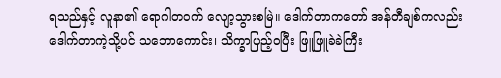ရသည်နှင့် လူနာ၏ ရောဂါတဝက် လျော့သွားစမြဲ။ ဒေါက်တာကတော် အန်တီချစ်ကလည်း ဒေါက်တာကဲ့သို့ပင် သဘောကောင်း၊ သိက္ခာပြည့်ဝပြီး ဖြူဖြူခဲခဲကြီး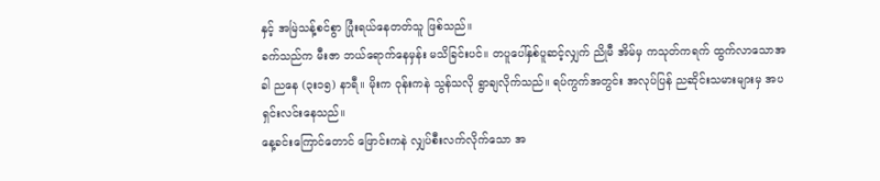နှင့် အမြဲသန့်စင်စွာ ပြုံးရယ်နေတတ်သူ ဖြစ်သည်။
ခက်သည်က မီးဇာ ဘယ်ရောက်နေမှန်း မသိခြင်းပင်။ တပူပေါ်နှစ်ပူဆင့်လျှက် ညိုမီ အိမ်မှ ကသုတ်ကရက် ထွက်လာသောအခါ ညနေ (၃း၁၅) နာရီ။ မိုးက ဝုန်းကနဲ သွန်သလို ရွာချလိုက်သည်။ ရပ်ကွက်အတွင်း အလုပ်ပြန် ညဆိုင်းသမားများမှ အပ ရှင်းလင်းနေသည်။
နေ့ခင်းကြောင်တောင် ဖြောင်းကနဲ လျှပ်စီးလက်လိုက်သော အ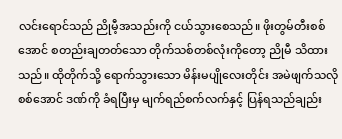လင်းရောင်သည် ညိုမီ့အသည်းကို ငယ်သွားစေသည်။ ဖိုးတွမ်တီးစစ်အောင် စတည်းချတတ်သော တိုက်သစ်တစ်လုံးကိုတော့ ညိုမီ သိထားသည်။ ထိုတိုက်သို့ ရောက်သွားသော မိန်းမပျိုလေးတိုင်း အမဲဖျက်သလို စစ်အောင် ဒဏ်ကို ခံရပြီးမှ မျက်ရည်စက်လက်နှင့် ပြန်ရသည်ချည်း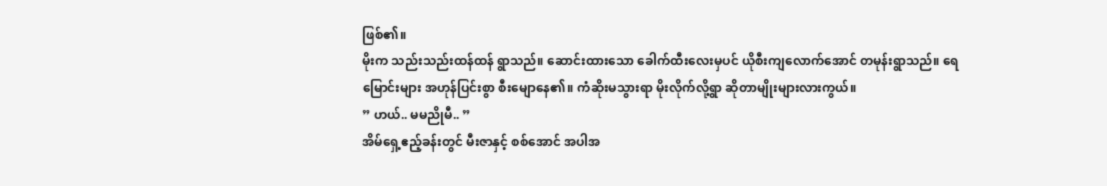ဖြစ်၏။
မိုးက သည်းသည်းထန်ထန် ရွာသည်။ ဆောင်းထားသော ခေါက်ထီးလေးမှပင် ယိုစီးကျလောက်အောင် တမုန်းရွာသည်။ ရေမြောင်းများ အဟုန်ပြင်းစွာ စီးမျောနေ၏။ ကံဆိုးမသွားရာ မိုးလိုက်လို့ရွာ ဆိုတာမျိုးများလားကွယ်။
” ဟယ်.. မမညိုမီ.. ”
အိမ်ရှေ့ဧည့်ခန်းတွင် မီးဇာနှင့် စစ်အောင် အပါအ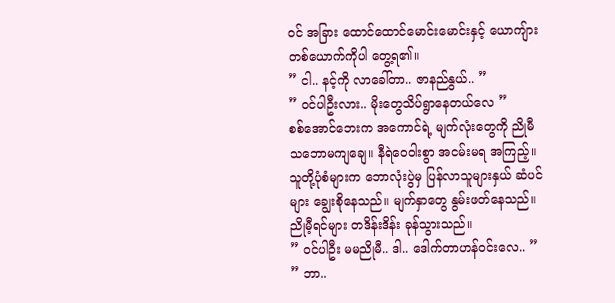ဝင် အခြား ထောင်ထောင်မောင်းမောင်းနှင့် ယောကျ်ားတစ်ယောက်ကိုပါ တွေ့ရ၏။
” ငါ.. နင့်ကို လာခေါ်တာ.. ဇာနည်နွယ်.. ”
” ဝင်ပါဦးလား.. မိုးတွေသိပ်ရွာနေတယ်လေ ”
စစ်အောင်ဘေးက အကောင်ရဲ့ မျက်လုံးတွေကို ညိုမီ သဘောမကျချေ။ နီရဲဝေဝါးစွာ အငမ်းမရ အကြည့်။ သူတို့ပုံစံများက ဘောလုံးပွဲမှ ပြန်လာသူများနှယ် ဆံပင်များ ချွေးစိုနေသည်။ မျက်နှာတွေ နွမ်းဖတ်နေသည်။ ညိုမီ့ရင်များ တဒိန်းဒိန်း ခုန်သွားသည်။
” ဝင်ပါဦး မမညိုမီ.. ဒါ.. ဒေါက်တာဟန်ဝင်းလေ.. ”
” ဘာ..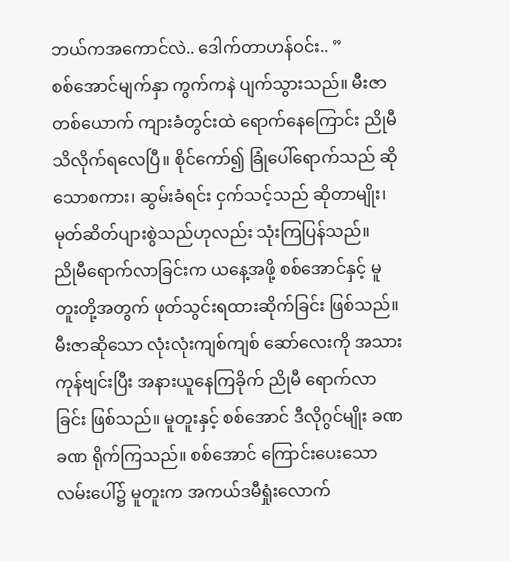ဘယ်ကအကောင်လဲ.. ဒေါက်တာဟန်ဝင်း.. ”
စစ်အောင်မျက်နှာ ကွက်ကနဲ ပျက်သွားသည်။ မီးဇာတစ်ယောက် ကျားခံတွင်းထဲ ရောက်နေကြောင်း ညိုမီ သိလိုက်ရလေပြီ။ စိုင်ကော်၍ ခြုံပေါ်ရောက်သည် ဆိုသောစကား၊ ဆွမ်းခံရင်း ငှက်သင့်သည် ဆိုတာမျိုး၊ မုတ်ဆိတ်ပျားစွဲသည်ဟုလည်း သုံးကြပြန်သည်။
ညိုမီရောက်လာခြင်းက ယနေ့အဖို့ စစ်အောင်နှင့် မူတူးတို့အတွက် ဖုတ်သွင်းရထားဆိုက်ခြင်း ဖြစ်သည်။ မီးဇာဆိုသော လုံးလုံးကျစ်ကျစ် ဆော်လေးကို အသားကုန်ဗျင်းပြီး အနားယူနေကြခိုက် ညိုမီ ရောက်လာခြင်း ဖြစ်သည်။ မူတူးနှင့် စစ်အောင် ဒီလိုဂွင်မျိုး ခဏခဏ ရိုက်ကြသည်။ စစ်အောင် ကြောင်းပေးသော လမ်းပေါ်၌ မူတူးက အကယ်ဒမီရှုံးလောက်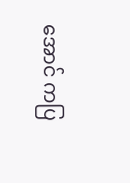အောင် ကပြ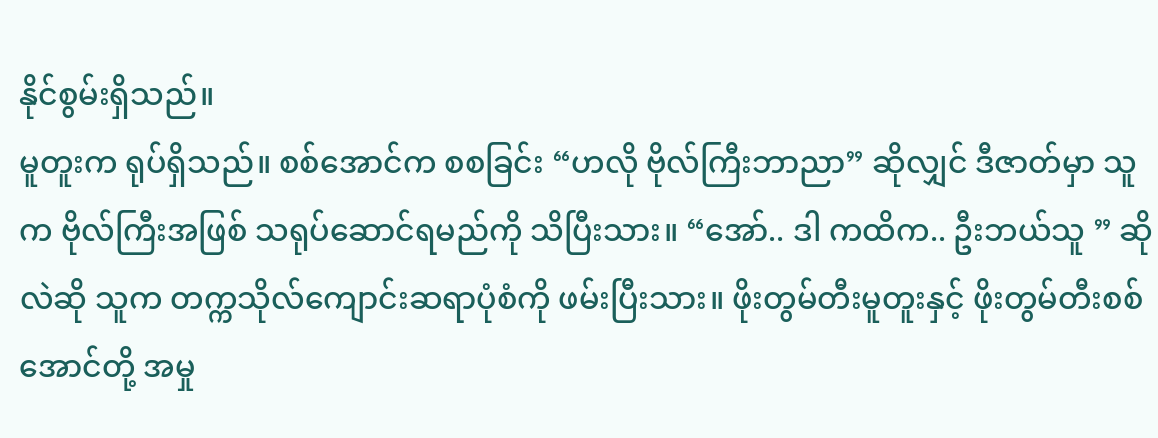နိုင်စွမ်းရှိသည်။
မူတူးက ရုပ်ရှိသည်။ စစ်အောင်က စစခြင်း “ဟလို ဗိုလ်ကြီးဘာညာ” ဆိုလျှင် ဒီဇာတ်မှာ သူက ဗိုလ်ကြီးအဖြစ် သရုပ်ဆောင်ရမည်ကို သိပြီးသား။ “အော်.. ဒါ ကထိက.. ဦးဘယ်သူ ” ဆိုလဲဆို သူက တက္ကသိုလ်ကျောင်းဆရာပုံစံကို ဖမ်းပြီးသား။ ဖိုးတွမ်တီးမူတူးနှင့် ဖိုးတွမ်တီးစစ်အောင်တို့ အမှု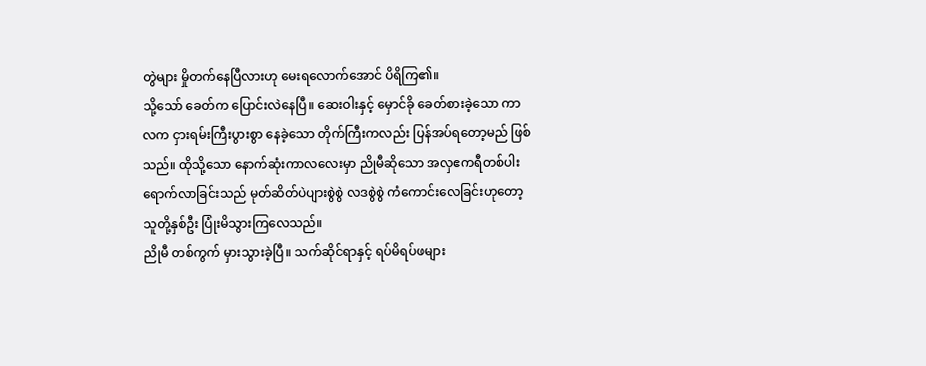တွဲများ မှိုတက်နေပြီလားဟု မေးရလောက်အောင် ပိရိကြ၏။
သို့သော် ခေတ်က ပြောင်းလဲနေပြီ။ ဆေးဝါးနှင့် မှောင်ခို ခေတ်စားခဲ့သော ကာလက ငှားရမ်းကြီးပွားစွာ နေခဲ့သော တိုက်ကြီးကလည်း ပြန်အပ်ရတော့မည် ဖြစ်သည်။ ထိုသို့သော နောက်ဆုံးကာလလေးမှာ ညိုမီဆိုသော အလှဧကရီတစ်ပါး ရောက်လာခြင်းသည် မုတ်ဆိတ်ပဲပျားစွဲစွဲ လဒစွဲစွဲ ကံကောင်းလေခြင်းဟုတော့ သူတို့နှစ်ဦး ပြုံးမိသွားကြလေသည်။
ညိုမီ တစ်ကွက် မှားသွားခဲ့ပြီ။ သက်ဆိုင်ရာနှင့် ရပ်မိရပ်ဖများ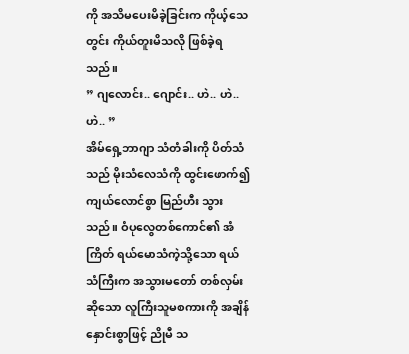ကို အသိမပေးမိခဲ့ခြင်းက ကိုယ့်သေတွင်း ကိုယ်တူးမိသလို ဖြစ်ခဲ့ရသည်။
” ဂျလောင်း.. ဂျောင်း.. ဟဲ.. ဟဲ.. ဟဲ.. ”
အိမ်ရှေ့ဘာဂျာ သံတံခါးကို ပိတ်သံသည် မိုးသံလေသံကို ထွင်းဖောက်၍ ကျယ်လောင်စွာ မြည်ဟီး သွားသည်။ ဝံပုလွေတစ်ကောင်၏ အံကြိတ် ရယ်မောသံကဲ့သို့သော ရယ်သံကြီးက အသွားမတော် တစ်လှမ်း ဆိုသော လူကြီးသူမစကားကို အချိန်နှောင်းစွာဖြင့် ညိုမီ သ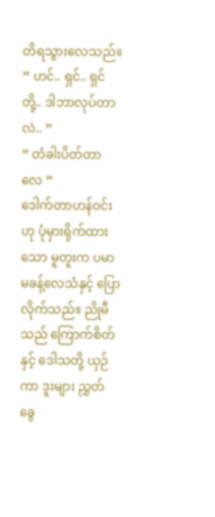တိရသွားလေသည်။
” ဟင်.. ရှင်.. ရှင်တို့.. ဒါဘာလုပ်တာလဲ.. ”
” တံခါးပိတ်တာလေ ”
ဒေါက်တာဟန်ဝင်းဟု ပုံမှားရိုက်ထားသော မူတူးက ပမာမခန့်လေသံနှင့် ပြောလိုက်သည်။ ညိုမီသည် ကြောက်စိတ်နှင့် ဒေါသတို့ ယှဉ်ကာ ဒူးများ ညွှတ်ခွေ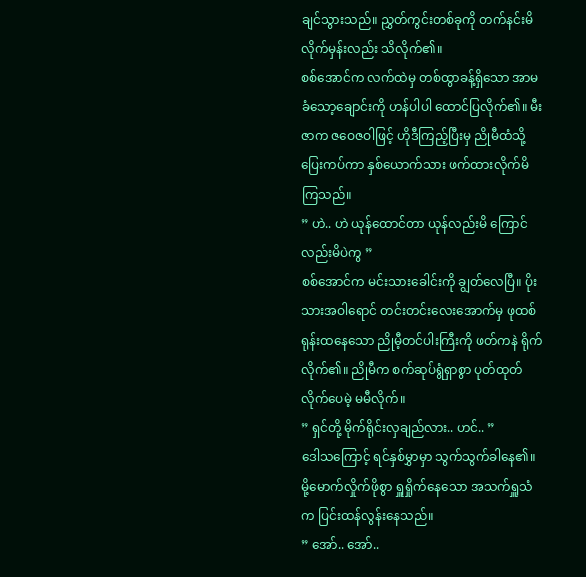ချင်သွားသည်။ ညွှတ်ကွင်းတစ်ခုကို တက်နင်းမိလိုက်မှန်းလည်း သိလိုက်၏။
စစ်အောင်က လက်ထဲမှ တစ်ထွာခန့်ရှိသော အာမခံသော့ချောင်းကို ဟန်ပါပါ ထောင်ပြလိုက်၏။ မီးဇာက ဇဝေဇဝါဖြင့် ဟိုဒီကြည့်ပြီးမှ ညိုမီထံသို့ ပြေးကပ်ကာ နှစ်ယောက်သား ဖက်ထားလိုက်မိကြသည်။
” ဟဲ.. ဟဲ ယုန်ထောင်တာ ယုန်လည်းမိ ကြောင်လည်းမိပဲကွ ”
စစ်အောင်က မင်းသားခေါင်းကို ချွတ်လေပြီ။ ပိုးသားအဝါရောင် တင်းတင်းလေးအောက်မှ ဖုထစ်ရုန်းထနေသော ညိုမီ့တင်ပါးကြီးကို ဖတ်ကနဲ ရိုက်လိုက်၏။ ညိုမီက စက်ဆုပ်ရွံရှာစွာ ပုတ်ထုတ်လိုက်ပေမဲ့ မမီလိုက်။
” ရှင်တို့ မိုက်ရိုင်းလှချည်လား.. ဟင်.. ”
ဒေါသကြောင့် ရင်နှစ်မွှာမှာ သွက်သွက်ခါနေ၏။ မို့မောက်လှိုက်ဖိုစွာ ရှူရှိုက်နေသော အသက်ရှူသံက ပြင်းထန်လွန်းနေသည်။
” အော်.. အော်..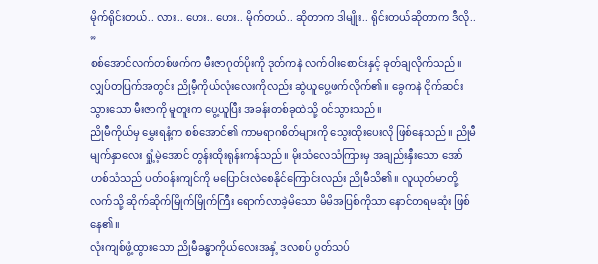မိုက်ရိုင်းတယ်.. လား.. ဟေး.. ဟေး.. မိုက်တယ်.. ဆိုတာက ဒါမျိုး.. ရိုင်းတယ်ဆိုတာက ဒီလို.. ”
စစ်အောင်လက်တစ်ဖက်က မီးဇာဂုတ်ပိုးကို ဒုတ်ကနဲ လက်ဝါးစောင်းနှင့် ခုတ်ချလိုက်သည်။ လျှပ်တပြက်အတွင်း ညိုမီ့ကိုယ်လုံးလေးကိုလည်း ဆွဲယူပွေ့ဖက်လိုက်၏။ ခွေကနဲ ငိုက်ဆင်းသွားသော မီးဇာကို မူတူးက ပွေ့ယူပြီး အခန်းတစ်ခုထဲသို့ ဝင်သွားသည်။
ညိုမီကိုယ်မှ မွှေးရနံ့က စစ်အောင်၏ ကာမရာဂစိတ်များကို သွေးထိုးပေးလို ဖြစ်နေသည်။ ညိုမီမျက်နှာလေး ရှုံ့မဲ့အောင် တွန်းထိုးရုန်းကန်သည်။ မိုးသံလေသံကြားမှ အချည်းနှီးသော အော်ဟစ်သံသည် ပတ်ဝန်းကျင်ကို မပြောင်းလဲစေနိုင်ကြောင်းလည်း ညိုမီသိ၏။ လူယုတ်မာတို့လက်သို့ ဆိုက်ဆိုက်မြိုက်မြိုက်ကြီး ရောက်လာခဲ့မိသော မိမိအပြစ်ကိုသာ နောင်တရမဆုံး ဖြစ်နေ၏။
လုံးကျစ်ဖွံ့ထွားသော ညိုမီခန္ဓာကိုယ်လေးအနှံ့ ဒလစပ် ပွတ်သပ်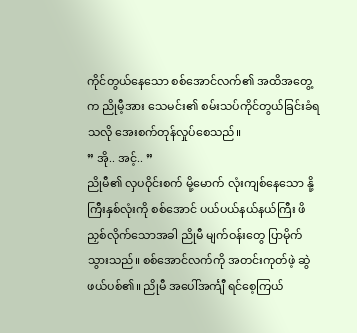ကိုင်တွယ်နေသော စစ်အောင်လက်၏ အထိအတွေ့က ညိုမီ့အား သေမင်း၏ စမ်းသပ်ကိုင်တွယ်ခြင်းခံရသလို အေးစက်တုန်လှုပ်စေသည်။
” အို.. အင့်.. ”
ညိုမီ၏ လှပဝိုင်းစက် မို့မောက် လုံးကျစ်နေသော နို့ကြီးနှစ်လုံးကို စစ်အောင် ပယ်ပယ်နယ်နယ်ကြီး ဖိညှစ်လိုက်သောအခါ ညိုမီ မျက်ဝန်းတွေ ပြာမိုက်သွားသည်။ စစ်အောင်လက်ကို အတင်းကုတ်ဖဲ့ ဆွဲဖယ်ပစ်၏။ ညိုမီ အပေါ်အင်္ကျီ ရင်စေ့ကြယ်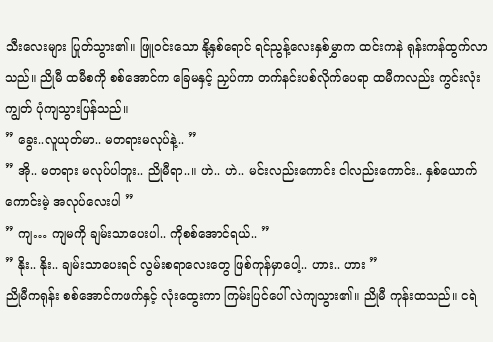သီးလေးများ ပြုတ်သွား၏။ ဖြူဝင်းသော နို့နှစ်ရောင် ရင်ညွန့်လေးနှစ်မွှာက ထင်းကနဲ ရုန်းကန်ထွက်လာသည်။ ညိုမီ ထမီစကို စစ်အောင်က ခြေမနှင့် ညှပ်ကာ တက်နင်းပစ်လိုက်ပေရာ ထမီကလည်း ကွင်းလုံးကျွတ် ပုံကျသွားပြန်သည်။
” ခွေး..လူယုတ်မာ.. မတရားမလုပ်နဲ့.. ”
” အို.. မတရား မလုပ်ပါဘူး.. ညိုမီရာ..။ ဟဲ.. ဟဲ.. မင်းလည်းကောင်း ငါလည်းကောင်း.. နှစ်ယောက် ကောင်းမဲ့ အလုပ်လေးပါ ”
” ကျ… ကျမကို ချမ်းသာပေးပါ.. ကိုစစ်အောင်ရယ်.. ”
” နိုး.. နိုး.. ချမ်းသာပေးရင် လွမ်းစရာလေးတွေ ဖြစ်ကုန်မှာပေါ့.. ဟား.. ဟား ”
ညိုမီကရုန်း စစ်အောင်ကဖက်နှင့် လုံးထွေးကာ ကြမ်းပြင်ပေါ် လဲကျသွား၏။ ညိုမီ ကုန်းထသည်။ ငရဲ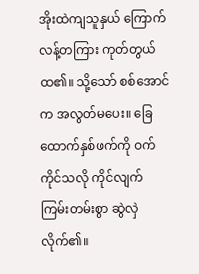အိုးထဲကျသူနှယ် ကြောက်လန့်တကြား ကုတ်တွယ်ထ၏။ သို့သော် စစ်အောင်က အလွတ်မပေး။ ခြေထောက်နှစ်ဖက်ကို ဝက်ကိုင်သလို ကိုင်လျက် ကြမ်းတမ်းစွာ ဆွဲလှဲလိုက်၏။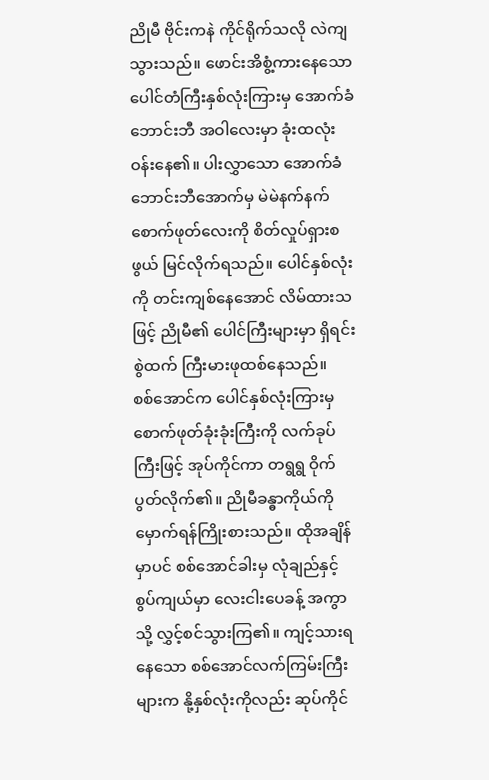ညိုမီ ဗိုင်းကနဲ ကိုင်ရိုက်သလို လဲကျသွားသည်။ ဖောင်းအိစွံ့ကားနေသော ပေါင်တံကြီးနှစ်လုံးကြားမှ အောက်ခံဘောင်းဘီ အဝါလေးမှာ ခုံးထလုံးဝန်းနေ၏။ ပါးလွှာသော အောက်ခံဘောင်းဘီအောက်မှ မဲမဲနက်နက် စောက်ဖုတ်လေးကို စိတ်လှုပ်ရှားစဖွယ် မြင်လိုက်ရသည်။ ပေါင်နှစ်လုံးကို တင်းကျစ်နေအောင် လိမ်ထားသဖြင့် ညိုမီ၏ ပေါင်ကြီးများမှာ ရှိရင်းစွဲထက် ကြီးမားဖုထစ်နေသည်။
စစ်အောင်က ပေါင်နှစ်လုံးကြားမှ စောက်ဖုတ်ခုံးခုံးကြီးကို လက်ခုပ်ကြီးဖြင့် အုပ်ကိုင်ကာ တရွရွ ဝိုက်ပွတ်လိုက်၏။ ညိုမီခန္ဓာကိုယ်ကို မှောက်ရန်ကြိုးစားသည်။ ထိုအချိန်မှာပင် စစ်အောင်ခါးမှ လုံချည်နှင့် စွပ်ကျယ်မှာ လေးငါးပေခန့် အကွာသို့ လွှင့်စင်သွားကြ၏။ ကျင့်သားရနေသော စစ်အောင်လက်ကြမ်းကြီးများက နို့နှစ်လုံးကိုလည်း ဆုပ်ကိုင်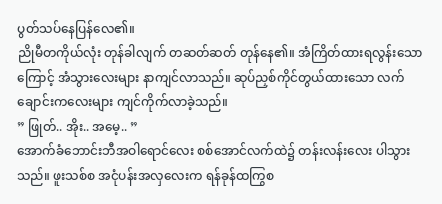ပွတ်သပ်နေပြန်လေ၏။
ညိုမီတကိုယ်လုံး တုန်ခါလျက် တဆတ်ဆတ် တုန်နေ၏။ အံကြိတ်ထားရလွန်းသောကြောင့် အံသွားလေးများ နာကျင်လာသည်။ ဆုပ်ညှစ်ကိုင်တွယ်ထားသော လက်ချောင်းကလေးများ ကျင်ကိုက်လာခဲ့သည်။
” ဖြုတ်.. အိုး.. အမေ့.. ”
အောက်ခံဘောင်းဘီအဝါရောင်လေး စစ်အောင်လက်ထဲ၌ တန်းလန်းလေး ပါသွားသည်။ ဖူးသစ်စ အငုံပန်းအလှလေးက ရန်ခုန်ထကြွစ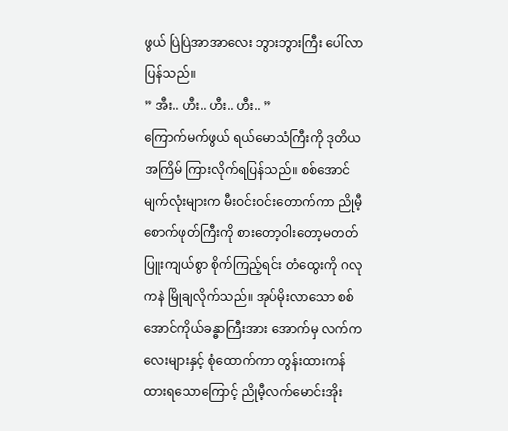ဖွယ် ပြဲပြဲအာအာလေး ဘွားဘွားကြီး ပေါ်လာပြန်သည်။
” အီး.. ဟီး.. ဟီး.. ဟီး.. ”
ကြောက်မက်ဖွယ် ရယ်မောသံကြီးကို ဒုတိယအကြိမ် ကြားလိုက်ရပြန်သည်။ စစ်အောင်မျက်လုံးများက မီးဝင်းဝင်းတောက်ကာ ညိုမီ့စောက်ဖုတ်ကြီးကို စားတော့ဝါးတော့မတတ် ပြူးကျယ်စွာ စိုက်ကြည့်ရင်း တံထွေးကို ဂလုကနဲ မြိုချလိုက်သည်။ အုပ်မိုးလာသော စစ်အောင်ကိုယ်ခန္ဓာကြီးအား အောက်မှ လက်ကလေးများနှင့် စုံထောက်ကာ တွန်းထားကန်ထားရသောကြောင့် ညိုမီ့လက်မောင်းအိုး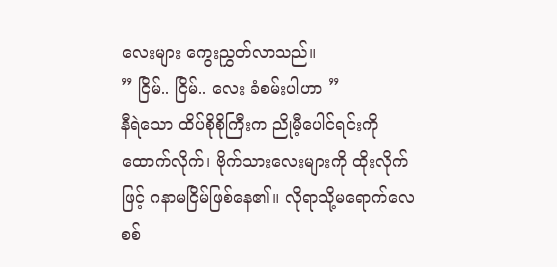လေးများ ကွေးညွှတ်လာသည်။
” ငြိမ်.. ငြိမ်.. လေး ခံစမ်းပါဟာ ”
နီရဲသော ထိပ်စိုစိုကြီးက ညိုမီ့ပေါင်ရင်းကို ထောက်လိုက်၊ ဗိုက်သားလေးများကို ထိုးလိုက်ဖြင့် ဂနာမငြိမ်ဖြစ်နေ၏။ လိုရာသို့မရောက်လေ စစ်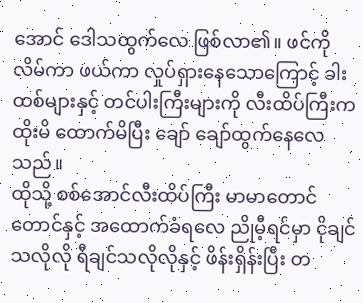အောင် ဒေါသထွက်လေ ဖြစ်လာ၏။ ဖင်ကိုလိမ်ကာ ဖယ်ကာ လှုပ်ရှားနေသောကြောင့် ခါးထစ်များနှင့် တင်ပါးကြီးများကို လီးထိပ်ကြီးက ထိုးမိ ထောက်မိပြီး ချော် ချော်ထွက်နေလေသည်။
ထိုသို့ စစ်အောင်လီးထိပ်ကြီး မာမာတောင်တောင်နှင့် အထောက်ခံရလေ ညိုမီ့ရင်မှာ ငိုချင်သလိုလို ရီချင်သလိုလိုနှင့် ဖိန်းရှိန်းပြီး တ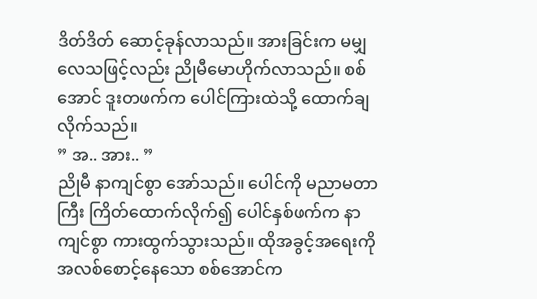ဒိတ်ဒိတ် ဆောင့်ခုန်လာသည်။ အားခြင်းက မမျှလေသဖြင့်လည်း ညိုမီမောဟိုက်လာသည်။ စစ်အောင် ဒူးတဖက်က ပေါင်ကြားထဲသို့ ထောက်ချလိုက်သည်။
” အ.. အား.. ”
ညိုမီ နာကျင်စွာ အော်သည်။ ပေါင်ကို မညာမတာကြီး ကြိတ်ထောက်လိုက်၍ ပေါင်နှစ်ဖက်က နာကျင်စွာ ကားထွက်သွားသည်။ ထိုအခွင့်အရေးကို အလစ်စောင့်နေသော စစ်အောင်က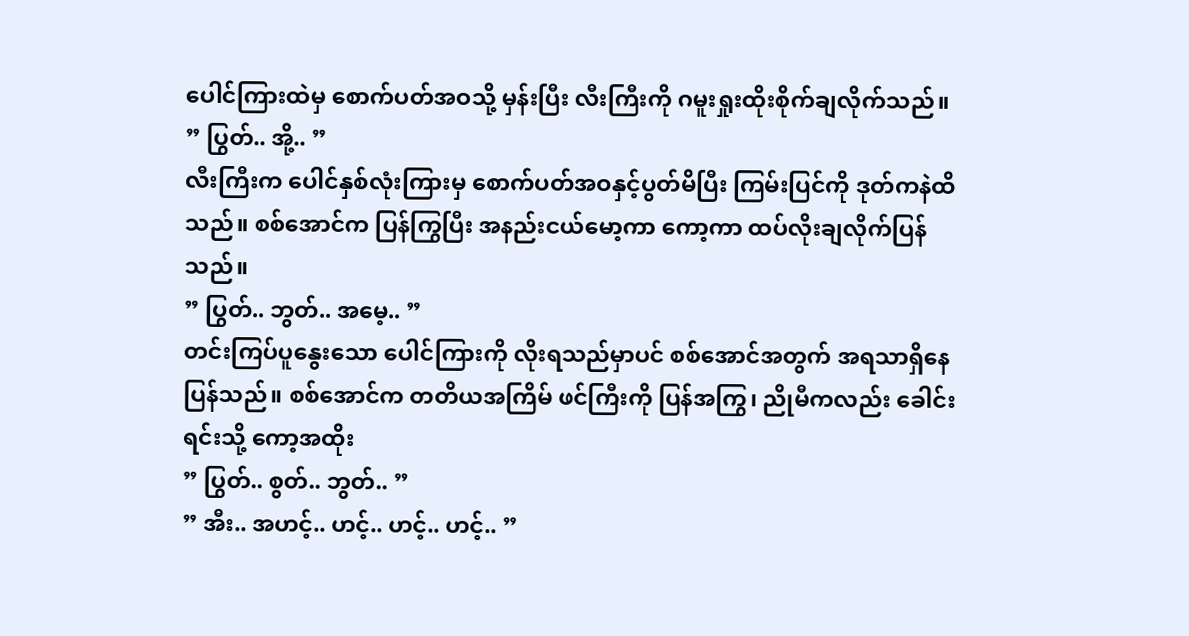ပေါင်ကြားထဲမှ စောက်ပတ်အဝသို့ မှန်းပြီး လီးကြီးကို ဂမူးရှုးထိုးစိုက်ချလိုက်သည်။
” ပြွတ်.. အို့.. ”
လီးကြီးက ပေါင်နှစ်လုံးကြားမှ စောက်ပတ်အဝနှင့်ပွတ်မိပြီး ကြမ်းပြင်ကို ဒုတ်ကနဲထိသည်။ စစ်အောင်က ပြန်ကြွပြီး အနည်းငယ်မော့ကာ ကော့ကာ ထပ်လိုးချလိုက်ပြန်သည်။
” ပြွတ်.. ဘွတ်.. အမေ့.. ”
တင်းကြပ်ပူနွေးသော ပေါင်ကြားကို လိုးရသည်မှာပင် စစ်အောင်အတွက် အရသာရှိနေပြန်သည်။ စစ်အောင်က တတိယအကြိမ် ဖင်ကြီးကို ပြန်အကြွ၊ ညိုမီကလည်း ခေါင်းရင်းသို့ ကော့အထိုး
” ပြွတ်.. စွတ်.. ဘွတ်.. ”
” အီး.. အဟင့်.. ဟင့်.. ဟင့်.. ဟင့်.. ”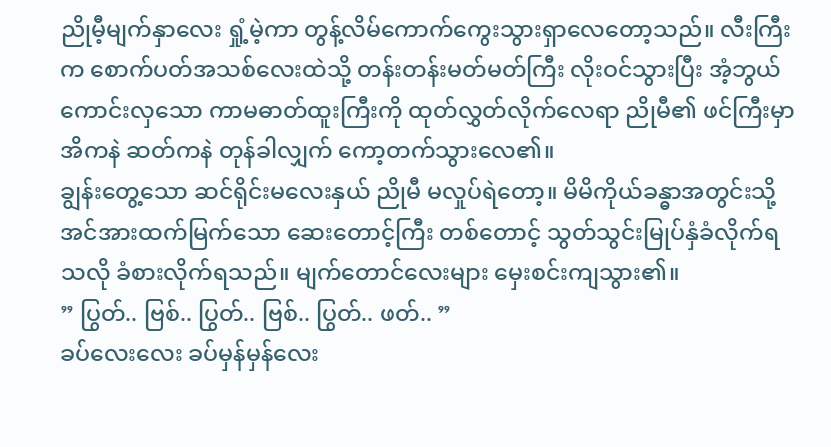ညိုမီ့မျက်နှာလေး ရှုံ့မဲ့ကာ တွန့်လိမ်ကောက်ကွေးသွားရှာလေတော့သည်။ လီးကြီးက စောက်ပတ်အသစ်လေးထဲသို့ တန်းတန်းမတ်မတ်ကြီး လိုးဝင်သွားပြီး အံ့ဘွယ်ကောင်းလှသော ကာမဓာတ်ထူးကြီးကို ထုတ်လွှတ်လိုက်လေရာ ညိုမီ၏ ဖင်ကြီးမှာ အိကနဲ ဆတ်ကနဲ တုန်ခါလျှက် ကော့တက်သွားလေ၏။
ချွန်းတွေ့သော ဆင်ရိုင်းမလေးနှယ် ညိုမီ မလှုပ်ရဲတော့။ မိမိကိုယ်ခန္ဓာအတွင်းသို့ အင်အားထက်မြက်သော ဆေးတောင့်ကြီး တစ်တောင့် သွတ်သွင်းမြုပ်နှံခံလိုက်ရသလို ခံစားလိုက်ရသည်။ မျက်တောင်လေးများ မှေးစင်းကျသွား၏။
” ပြွတ်.. ဗြစ်.. ပြွတ်.. ဗြစ်.. ပြွတ်.. ဖတ်.. ”
ခပ်လေးလေး ခပ်မှန်မှန်လေး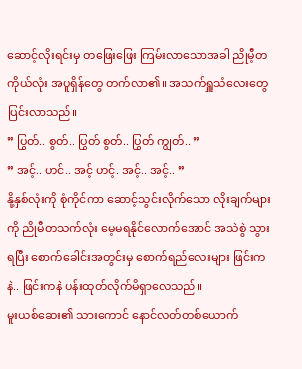ဆောင့်လိုးရင်းမှ တဖြေးဖြေး ကြမ်းလာသောအခါ ညိုမီ့တကိုယ်လုံး အပူရှိန်တွေ တက်လာ၏။ အသက်ရှူသံလေးတွေ ပြင်းလာသည်။
” ပြွတ်.. စွတ်.. ပြွတ် စွတ်.. ပြွတ် ကျွတ်.. ”
” အင့်.. ဟင်.. အင့် ဟင့်. အင့်.. အင့်.. ”
နို့နှစ်လုံးကို စုံကိုင်ကာ ဆောင့်သွင်းလိုက်သော လိုးချက်များကို ညိုမီတသက်လုံး မေ့မရနိုင်လောက်အောင် အသဲစွဲ သွားရပြီး စောက်ခေါင်းအတွင်းမှ စောက်ရည်လေးများ ဖြင်းကနဲ.. ဖြင်းကနဲ ပန်းထုတ်လိုက်မိရှာလေသည်။
မူးယစ်ဆေး၏ သားကောင် နောင်လတ်တစ်ယောက်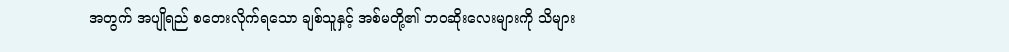အတွက် အပျိုရည် စတေးလိုက်ရသော ချစ်သူနှင့် အစ်မတို့၏ ဘဝဆိုးလေးများကို သိများ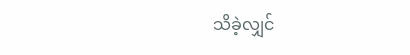သိခဲ့လျှင်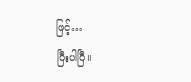ဖြင့်…
ပြီးပါပြီ။